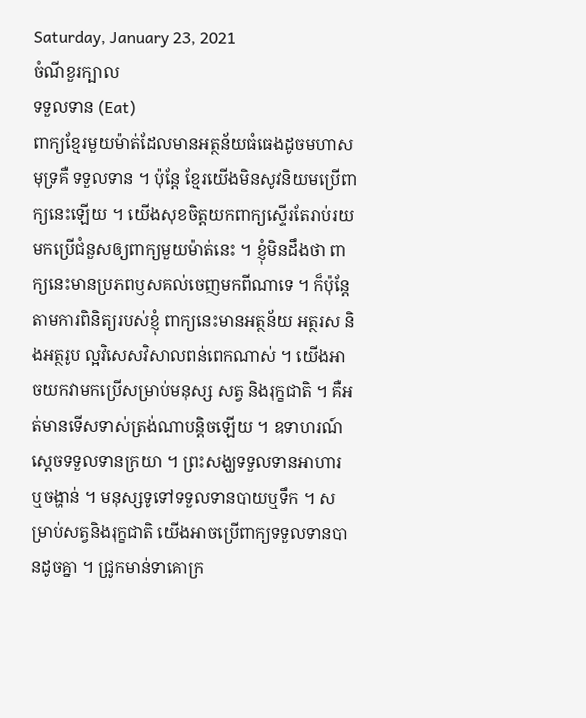Saturday, January 23, 2021
ចំណីខួរក្បាល
ទទួលទាន (Eat)
ពាក្យខ្មែរមួយម៉ាត់ដែលមានអត្ថន័យធំធេងដូចមហាសមុទ្រគឺ ទទួលទាន ។ ប៉ុន្តែ ខ្មែរយើងមិនសូវនិយមប្រើពាក្យនេះឡើយ ។ យើងសុខចិត្តយកពាក្យស្ទើរតែរាប់រយមកប្រើជំនួសឲ្យពាក្យមួយម៉ាត់នេះ ។ ខ្ញុំមិនដឹងថា ពាក្យនេះមានប្រភពឫសគល់ចេញមកពីណាទេ ។ ក៏ប៉ុន្តែ តាមការពិនិត្យរបស់ខ្ញុំ ពាក្យនេះមានអត្ថន័យ អត្ថរស និងអត្ថរូប ល្អវិសេសវិសាលពន់ពេកណាស់ ។ យើងអាចយកវាមកប្រើសម្រាប់មនុស្ស សត្វ និងរុក្ខជាតិ ។ គឺអត់មានទើសទាស់ត្រង់ណាបន្តិចឡើយ ។ ឧទាហរណ៍ ស្តេចទទួលទានក្រយា ។ ព្រះសង្ឃទទួលទានអាហារ ឬចង្ហាន់ ។ មនុស្សទូទៅទទួលទានបាយឬទឹក ។ សម្រាប់សត្វនិងរុក្ខជាតិ យើងអាចប្រើពាក្យទទួលទានបានដូចគ្នា ។ ជ្រូកមាន់ទាគោក្រ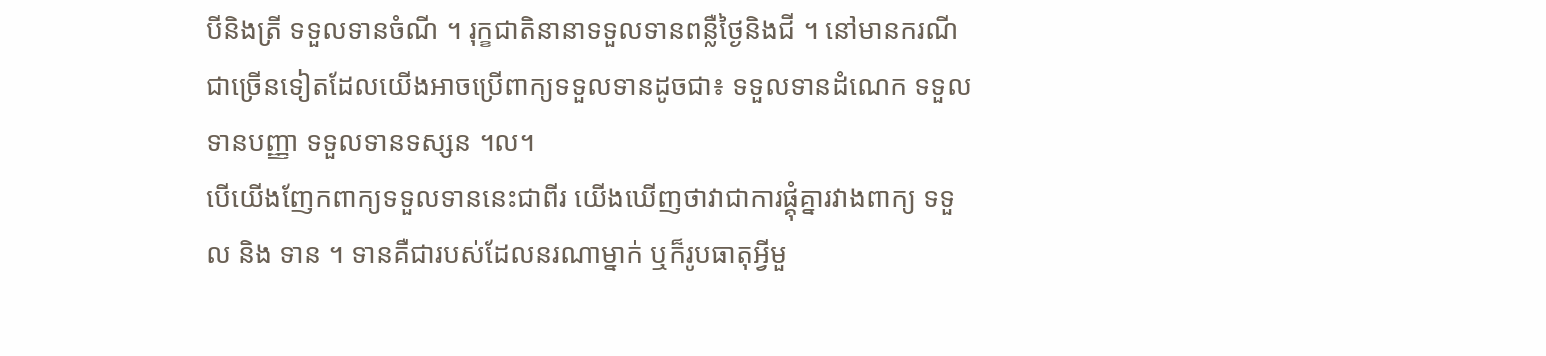បីនិងត្រី ទទួលទានចំណី ។ រុក្ខជាតិនានាទទួលទានពន្លឺថ្ងៃនិងជី ។ នៅមានករណីជាច្រើនទៀតដែលយើងអាចប្រើពាក្យទទួលទានដូចជា៖ ទទួលទានដំណេក ទទួលទានបញ្ញា ទទួលទានទស្សន ។ល។
បើយើងញែកពាក្យទទួលទាននេះជាពីរ យើងឃើញថាវាជាការផ្គុំគ្នារវាងពាក្យ ទទួល និង ទាន ។ ទានគឺជារបស់ដែលនរណាម្នាក់ ឬក៏រូបធាតុអ្វីមួ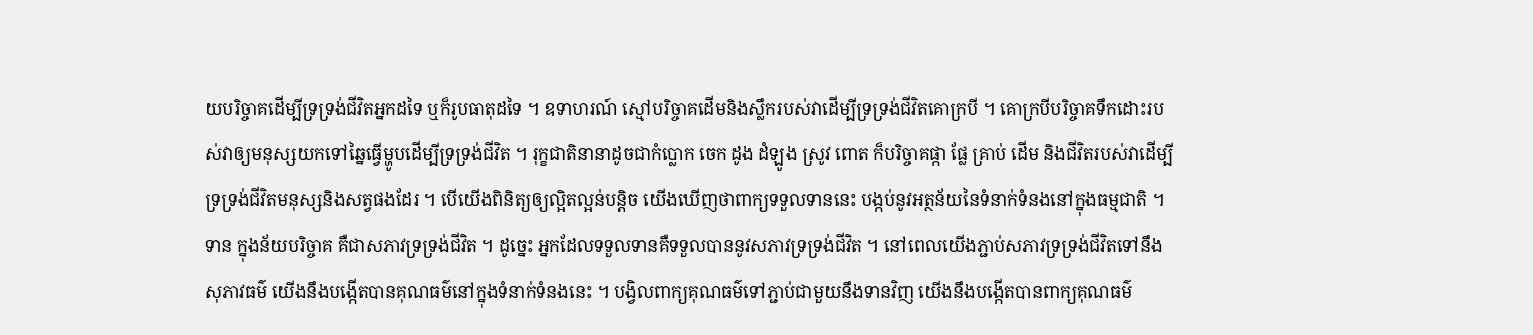យបរិច្ចាគដើម្បីទ្រទ្រង់ជីវិតអ្នកដទៃ ឬក៏រូបធាតុដទៃ ។ ឧទាហរណ៍ ស្មៅបរិច្ចាគដើមនិងស្លឹករបស់វាដើម្បីទ្រទ្រង់ជីវិតគោក្របី ។ គោក្របីបរិច្ចាគទឹកដោះរបស់វាឲ្យមនុស្សយកទៅឆ្នៃធ្វើម្ហូបដើម្បីទ្រទ្រង់ជីវិត ។ រុក្ខជាតិនានាដូចជាកំប្លោក ចេក ដូង ដំឡូង ស្រូវ ពោត ក៏បរិច្ចាគផ្កា ផ្លែ គ្រាប់ ដើម និងជីវិតរបស់វាដើម្បីទ្រទ្រង់ជីវិតមនុស្សនិងសត្វផងដែរ ។ បើយើងពិនិត្យឲ្យល្អិតល្អន់បន្តិច យើងឃើញថាពាក្យទទួលទាននេះ បង្កប់នូវអត្ថន័យនៃទំនាក់ទំនងនៅក្នុងធម្មជាតិ ។
ទាន ក្នុងន័យបរិច្ចាគ គឺជាសភាវទ្រទ្រង់ជីវិត ។ ដូច្នេះ អ្នកដែលទទួលទានគឺទទួលបាននូវសភាវទ្រទ្រង់ជីវិត ។ នៅពេលយើងភ្ជាប់សភាវទ្រទ្រង់ជីវិតទៅនឹងសុភាវធម៌ យើងនឹងបង្កើតបានគុណធម៌នៅក្នុងទំនាក់ទំនងនេះ ។ បង្វិលពាក្យគុណធម៌ទៅភ្ជាប់ជាមួយនឹងទានវិញ យើងនឹងបង្កើតបានពាក្យគុណធម៌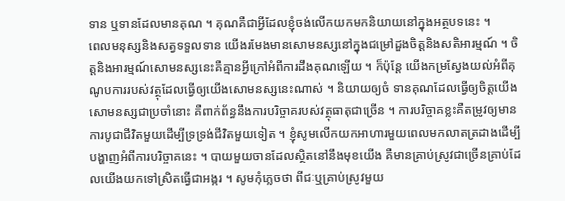ទាន ឬទានដែលមានគុណ ។ គុណគឺជាអ្វីដែលខ្ញុំចង់លើកយកមកនិយាយនៅក្នុងអត្ថបទនេះ ។
ពេលមនុស្សនិងសត្វទទួលទាន យើងរមែងមានសោមនស្សនៅក្នុងជម្រៅដួងចិត្តនិងសតិអារម្មណ៍ ។ ចិត្តនិងអារម្មណ៍សោមនស្សនេះគឺគ្មានអ្វីក្រៅអំពីការដឹងគុណឡើយ ។ ក៏ប៉ុន្តែ យើងកម្រស្វែងយល់អំពីគុណូបការរបស់វត្ថុដែលធ្វើឲ្យយើងសោមនស្សនេះណាស់ ។ និយាយឲ្យចំ ទានគុណដែលធ្វើឲ្យចិត្តយើងសោមនស្សជាប្រចាំនោះ គឺពាក់ព័ន្ធនឹងការបរិច្ចាគរបស់វត្ថុធាតុជាច្រើន ។ ការបរិច្ចាគខ្លះគឺតម្រូវឲ្យមានការបូជាជីវិតមួយដើម្បីទ្រទ្រង់ជីវិតមួយទៀត ។ ខ្ញុំសូមលើកយកអាហារមួយពេលមកលាតត្រដាងដើម្បីបង្ហាញអំពីការបរិច្ចាគនេះ ។ បាយមួយចានដែលស្ថិតនៅនឹងមុខយើង គឺមានគ្រាប់ស្រូវជាច្រើនគ្រាប់ដែលយើងយកទៅស្រិតធ្វើជាអង្ករ ។ សូមកុំភ្លេចថា ពីជៈឬគ្រាប់ស្រូវមួយ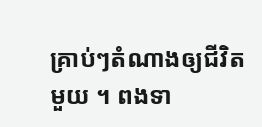គ្រាប់ៗតំណាងឲ្យជីវិតមួយ ។ ពងទា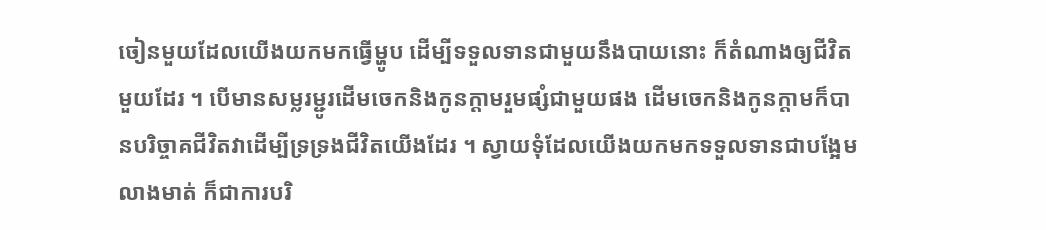ចៀនមួយដែលយើងយកមកធ្វើម្ហូប ដើម្បីទទួលទានជាមួយនឹងបាយនោះ ក៏តំណាងឲ្យជីវិតមួយដែរ ។ បើមានសម្លរម្ជូរដើមចេកនិងកូនក្តាមរួមផ្សំជាមួយផង ដើមចេកនិងកូនក្តាមក៏បានបរិច្ចាគជីវិតវាដើម្បីទ្រទ្រងជីវិតយើងដែរ ។ ស្វាយទុំដែលយើងយកមកទទួលទានជាបង្អែមលាងមាត់ ក៏ជាការបរិ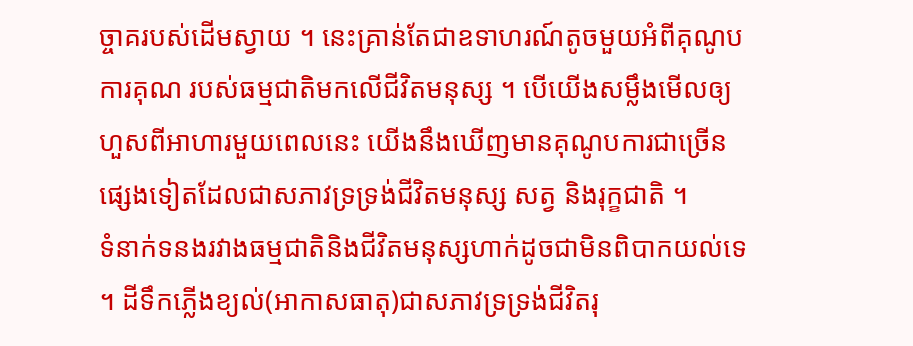ច្ចាគរបស់ដើមស្វាយ ។ នេះគ្រាន់តែជាឧទាហរណ៍តូចមួយអំពីគុណូបការគុណ របស់ធម្មជាតិមកលើជីវិតមនុស្ស ។ បើយើងសម្លឹងមើលឲ្យហួសពីអាហារមួយពេលនេះ យើងនឹងឃើញមានគុណូបការជាច្រើនផ្សេងទៀតដែលជាសភាវទ្រទ្រង់ជីវិតមនុស្ស សត្វ និងរុក្ខជាតិ ។
ទំនាក់ទនងរវាងធម្មជាតិនិងជីវិតមនុស្សហាក់ដូចជាមិនពិបាកយល់ទេ ។ ដីទឹកភ្លើងខ្យល់(អាកាសធាតុ)ជាសភាវទ្រទ្រង់ជីវិតរុ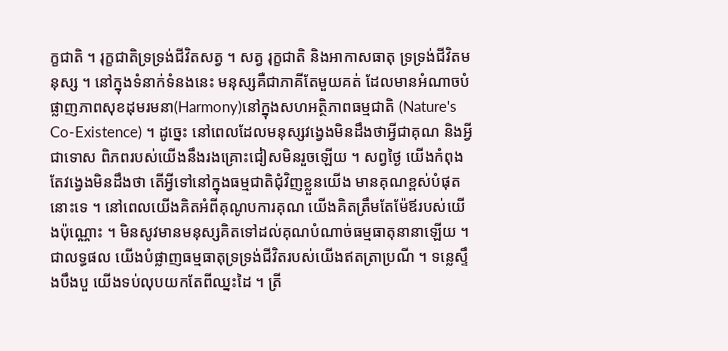ក្ខជាតិ ។ រុក្ខជាតិទ្រទ្រង់ជីវិតសត្វ ។ សត្វ រុក្ខជាតិ និងអាកាសធាតុ ទ្រទ្រង់ជីវិតមនុស្ស ។ នៅក្នុងទំនាក់ទំនងនេះ មនុស្សគឺជាភាគីតែមួយគត់ ដែលមានអំណាចបំផ្លាញភាពសុខដុមរមនា(Harmony)នៅក្នុងសហអត្ថិភាពធម្មជាតិ (Nature's Co-Existence) ។ ដូច្នេះ នៅពេលដែលមនុស្សវង្វេងមិនដឹងថាអ្វីជាគុណ និងអ្វីជាទោស ពិភពរបស់យើងនឹងរងគ្រោះជៀសមិនរួចឡើយ ។ សព្វថ្ងៃ យើងកំពុងតែវង្វេងមិនដឹងថា តើអ្វីទៅនៅក្នុងធម្មជាតិជុំវិញខ្លួនយើង មានគុណខ្ពស់បំផុតនោះទេ ។ នៅពេលយើងគិតអំពីគុណូបការគុណ យើងគិតត្រឹមតែម៉ែឪរបស់យើងប៉ុណ្ណោះ ។ មិនសូវមានមនុស្សគិតទៅដល់គុណបំណាច់ធម្មធាតុនានាឡើយ ។ ជាលទ្ធផល យើងបំផ្លាញធម្មធាតុទ្រទ្រង់ជីវិតរបស់យើងឥតត្រាប្រណី ។ ទន្លេស្ទឹងបឹងបួ យើងទប់លុបយកតែពីឈ្នះដៃ ។ ត្រី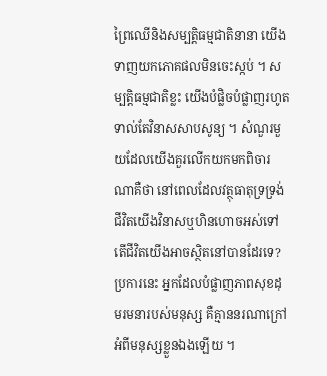ព្រៃឈើនិងសម្បត្តិធម្មជាតិនានា យើងទាញយកភោគផលមិនចេះស្កប់ ។ សម្បត្តិធម្មជាតិខ្លះ យើងបំផ្លិចបំផ្លាញរហូតទាល់តែវិនាសសាបសូន្យ ។ សំណួរមួយដែលយើងគួរលើកយកមកពិចារណាគឺថា នៅពេលដែលវត្ថុធាតុទ្រទ្រង់ជីវិតយើងវិនាសឬហិនហោចអស់ទៅ តើជីវិតយើងអាចស្ថិតនៅបានដែរទេ? ប្រការនេះ អ្នកដែលបំផ្លាញភាពសុខដុមរមនារបស់មនុស្ស គឺគ្មាននរណាក្រៅអំពីមនុស្សខ្លួនឯងឡើយ ។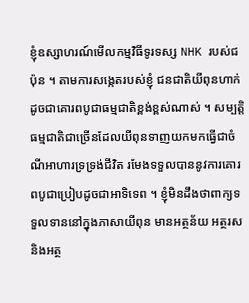ខ្ញុំឧស្សាហរណ៍មើលកម្មវិធីទូរទស្ស NHK របស់ជប៉ុន ។ តាមការសង្កេតរបស់ខ្ញុំ ជនជាតិយីពុនហាក់ដូចជាគោរពបូជាធម្មជាតិខ្ពង់ខ្ពស់ណាស់ ។ សម្បត្តិធម្មជាតិជាច្រើនដែលយីពុនទាញយកមកធ្វើជាចំណីអាហារទ្រទ្រង់ជីវិត រមែងទទួលបាននូវការគោរពបូជាប្រៀបដូចជាអាទិទេព ។ ខ្ញុំមិនដឹងថាពាក្យទទួលទាននៅក្នុងភាសាយីពុន មានអត្ថន័យ អត្ថរស និងអត្ថ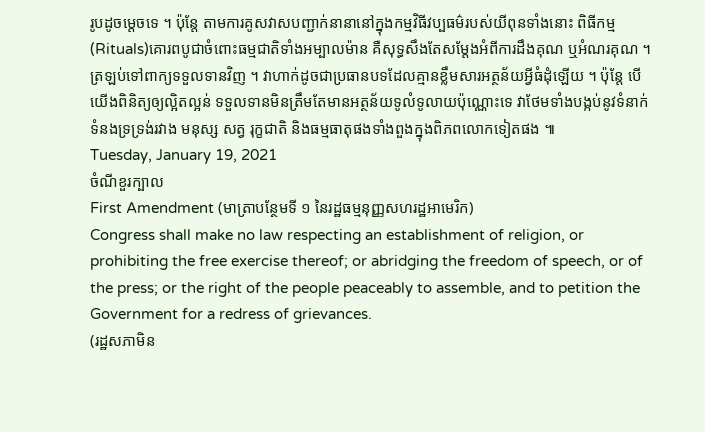រូបដូចម្តេចទេ ។ ប៉ុន្តែ តាមការគូសវាសបញ្ជាក់នានានៅក្នុងកម្មវិធីវប្បធម៌របស់យីពុនទាំងនោះ ពិធីកម្ម(Rituals)គោរពបូជាចំពោះធម្មជាតិទាំងអម្បាលម៉ាន គឺសុទ្ធសឹងតែសម្តែងអំពីការដឹងគុណ ឬអំណរគុណ ។
ត្រឡប់ទៅពាក្យទទួលទានវិញ ។ វាហាក់ដូចជាប្រធានបទដែលគ្មានខ្លឹមសារអត្ថន័យអ្វីធំដុំឡើយ ។ ប៉ុន្តែ បើយើងពិនិត្យឲ្យល្អិតល្អន់ ទទួលទានមិនត្រឹមតែមានអត្ថន័យទូលំទូលាយប៉ុណ្ណោះទេ វាថែមទាំងបង្កប់នូវទំនាក់ទំនងទ្រទ្រង់រវាង មនុស្ស សត្វ រុក្ខជាតិ និងធម្មធាតុផងទាំងពួងក្នុងពិភពលោកទៀតផង ៕
Tuesday, January 19, 2021
ចំណីខួរក្បាល
First Amendment (មាត្រាបន្ថែមទី ១ នៃរដ្ឋធម្មនុញ្ញសហរដ្ឋអាមេរិក)
Congress shall make no law respecting an establishment of religion, or prohibiting the free exercise thereof; or abridging the freedom of speech, or of the press; or the right of the people peaceably to assemble, and to petition the Government for a redress of grievances.
(រដ្ឋសភាមិន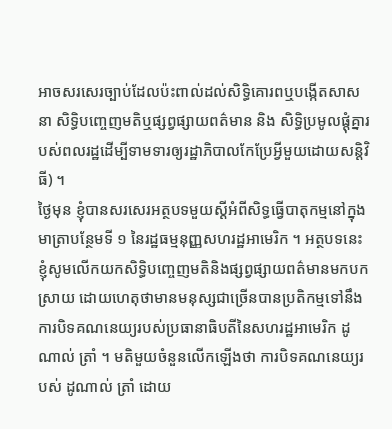អាចសរសេរច្បាប់ដែលប៉ះពាល់ដល់សិទ្ធិគោរពឬបង្កើតសាសនា សិទ្ធិបញ្ចេញមតិឬផ្សព្វផ្សាយពត៌មាន និង សិទ្ធិប្រមូលផ្តុំគ្នារបស់ពលរដ្ឋដើម្បីទាមទារឲ្យរដ្ឋាភិបាលកែប្រែអ្វីមួយដោយសន្តិវិធី) ។
ថ្ងៃមុន ខ្ញុំបានសរសេរអត្ថបទមួយស្តីអំពីសិទ្ធធ្វើបាតុកម្មនៅក្នុងមាត្រាបន្ថែមទី ១ នៃរដ្ឋធម្មនុញ្ញសហរដ្ឋអាមេរិក ។ អត្ថបទនេះ ខ្ញុំសូមលើកយកសិទ្ធិបញ្ចេញមតិនិងផ្សព្វផ្សាយពត៌មានមកបកស្រាយ ដោយហេតុថាមានមនុស្សជាច្រើនបានប្រតិកម្មទៅនឹងការបិទគណនេយ្យរបស់ប្រធានាធិបតីនៃសហរដ្ឋអាមេរិក ដូណាល់ ត្រាំ ។ មតិមួយចំនួនលើកឡើងថា ការបិទគណនេយ្យរបស់ ដូណាល់ ត្រាំ ដោយ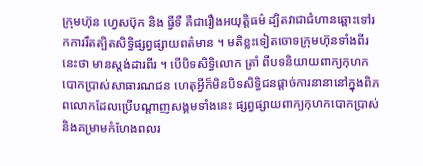ក្រុមហ៊ុន ហ្វេសប៊ុក និង ធ្វីទឺ គឺជារឿងអយុត្តិធម៌ ដ្បិតវាជាជំហានឆ្ពោះទៅរកការរឹតត្បិតសិទ្ធិផ្សព្វផ្សាយពត៌មាន ។ មតិខ្លះទៀតចោទក្រុមហ៊ុនទាំងពីរនេះថា មានស្តង់ដារពីរ ។ បើបិទសិទ្ធិលោក ត្រាំ ពីបទនិយាយពាក្យកុហកបោកប្រាស់សាធារណជន ហេតុអ្វីក៏មិនបិទសិទ្ធិជនផ្តាច់ការនានានៅក្នុងពិភពលោកដែលប្រើបណ្តាញសង្គមទាំងនេះ ផ្សព្វផ្សាយពាក្យកុហកបោកប្រាស់និងគម្រាមកំហែងពលរ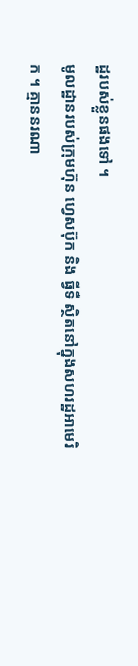ដ្ឋរបស់ខ្លួនផងទៅ ។
មូលដ្ឋានរបស់ក្រុមហ៊ុន ហ្វេសប៊ុក និង ធ្វីទឺ ស្ថិតនៅក្នុងសហរដ្ឋអាមេរិក ។ គ្មាននរណា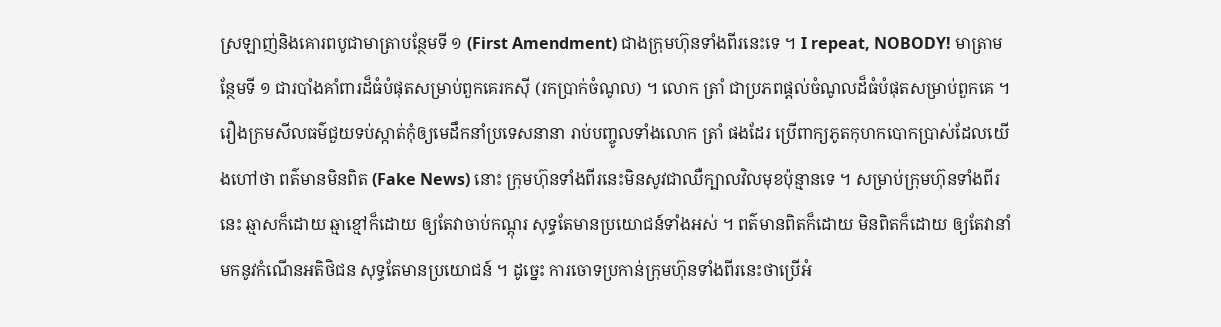ស្រឡាញ់និងគោរពបូជាមាត្រាបន្ថែមទី ១ (First Amendment) ជាងក្រុមហ៊ុនទាំងពីរនេះទេ ។ I repeat, NOBODY! មាត្រាមន្ថែមទី ១ ជារបាំងគាំពារដ៏ធំបំផុតសម្រាប់ពួកគេរកសុី (រកប្រាក់ចំណូល) ។ លោក ត្រាំ ជាប្រភពផ្តល់ចំណូលដ៏ធំបំផុតសម្រាប់ពួកគេ ។ រឿងក្រមសីលធម៌ជួយទប់ស្កាត់កុំឲ្យមេដឹកនាំប្រទេសនានា រាប់បញ្ចូលទាំងលោក ត្រាំ ផងដែរ ប្រើពាក្យភូតកុហកបោកប្រាស់ដែលយើងហៅថា ពត៌មានមិនពិត (Fake News) នោះ ក្រុមហ៊ុនទាំងពីរនេះមិនសូវជាឈឺក្បាលវិលមុខប៉ុន្មានទេ ។ សម្រាប់ក្រុមហ៊ុនទាំងពីរនេះ ឆ្មាសក៏ដោយ ឆ្មាខ្មៅក៏ដោយ ឲ្យតែវាចាប់កណ្តុរ សុទ្ធតែមានប្រយោជន៍ទាំងអស់ ។ ពត៌មានពិតក៏ដោយ មិនពិតក៏ដោយ ឲ្យតែវានាំមកនូវកំណើនអតិថិជន សុទ្ធតែមានប្រយោជន៍ ។ ដូច្នេះ ការចោទប្រកាន់ក្រុមហ៊ុនទាំងពីរនេះថាប្រើអំ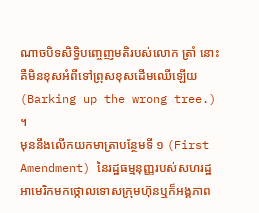ណាចបិទសិទ្ធិបញ្ចេញមតិរបស់លោក ត្រាំ នោះ គឺមិនខុសអំពីទៅព្រុសខុសដើមឈើឡើយ (Barking up the wrong tree.) ។
មុននឹងលើកយកមាត្រាបន្ថែមទី ១ (First Amendment) នៃរដ្ឋធម្មនុញ្ញរបស់សហរដ្ឋអាមេរិកមកថ្កោលទោសក្រុមហ៊ុនឬក៏អង្គភាព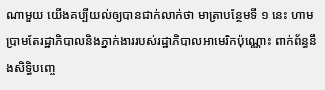ណាមួយ យើងគប្បីយល់ឲ្យបានជាក់លាក់ថា មាត្រាបន្ថែមទី ១ នេះ ហាមប្រាមតែរដ្ឋាភិបាលនិងភ្នាក់ងាររបស់រដ្ឋាភិបាលអាមេរិកប៉ុណ្ណោះ ពាក់ព័ន្ធនឹងសិទ្ធិបញ្ចេ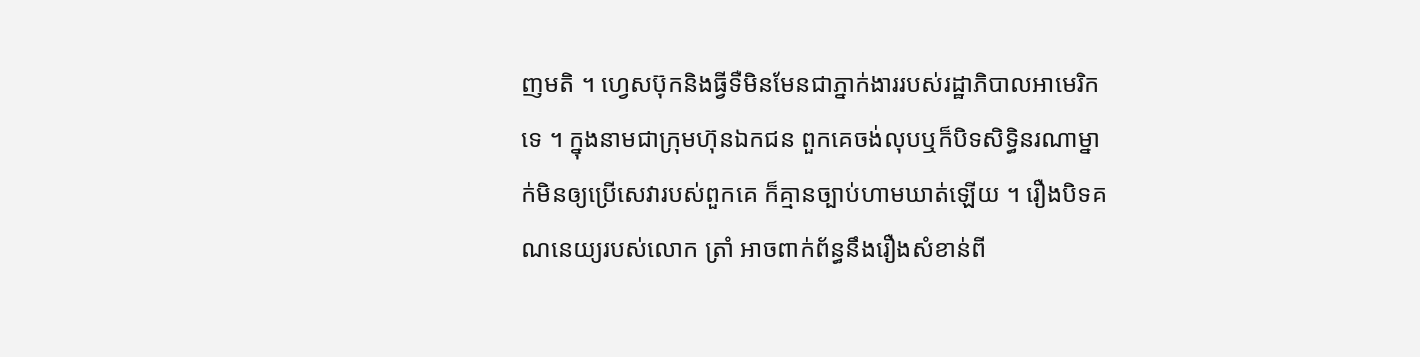ញមតិ ។ ហ្វេសប៊ុកនិងធ្វីទឺមិនមែនជាភ្នាក់ងាររបស់រដ្ឋាភិបាលអាមេរិកទេ ។ ក្នុងនាមជាក្រុមហ៊ុនឯកជន ពួកគេចង់លុបឬក៏បិទសិទ្ធិនរណាម្នាក់មិនឲ្យប្រើសេវារបស់ពួកគេ ក៏គ្មានច្បាប់ហាមឃាត់ឡើយ ។ រឿងបិទគណនេយ្យរបស់លោក ត្រាំ អាចពាក់ព័ន្ធនឹងរឿងសំខាន់ពី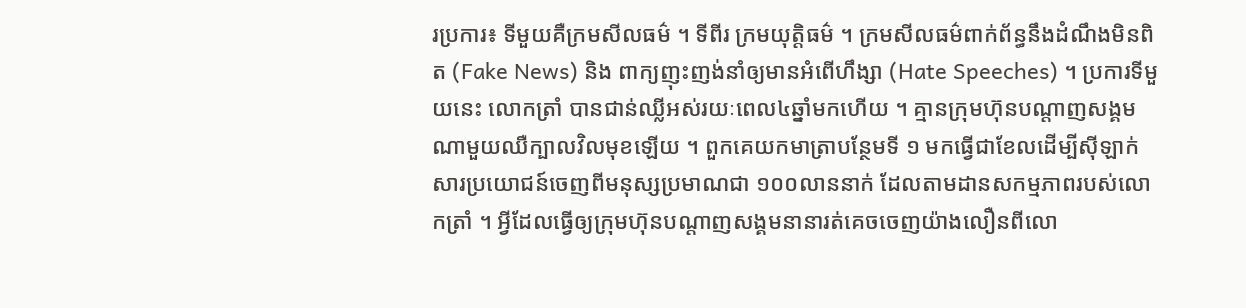រប្រការ៖ ទីមួយគឺក្រមសីលធម៌ ។ ទីពីរ ក្រមយុត្តិធម៌ ។ ក្រមសីលធម៌ពាក់ព័ន្ធនឹងដំណឹងមិនពិត (Fake News) និង ពាក្យញុះញង់នាំឲ្យមានអំពើហឹង្សា (Hate Speeches) ។ ប្រការទីមួយនេះ លោកត្រាំ បានជាន់ឈ្លីអស់រយៈពេល៤ឆ្នាំមកហើយ ។ គ្មានក្រុមហ៊ុនបណ្តាញសង្គមណាមួយឈឺក្បាលវិលមុខឡើយ ។ ពួកគេយកមាត្រាបន្ថែមទី ១ មកធ្វើជាខែលដើម្បីសុីឡាក់សារប្រយោជន៍ចេញពីមនុស្សប្រមាណជា ១០០លាននាក់ ដែលតាមដានសកម្មភាពរបស់លោកត្រាំ ។ អ្វីដែលធ្វើឲ្យក្រុមហ៊ុនបណ្តាញសង្គមនានារត់គេចចេញយ៉ាងលឿនពីលោ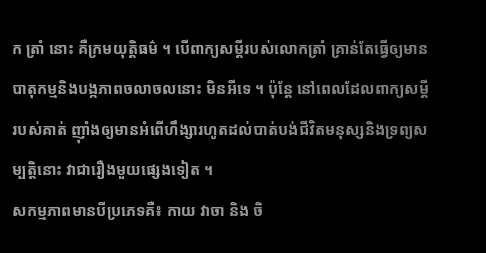ក ត្រាំ នោះ គឺក្រមយុត្តិធម៌ ។ បើពាក្យសម្តីរបស់លោកត្រាំ គ្រាន់តែធ្វើឲ្យមានបាតុកម្មនិងបង្កភាពចលាចលនោះ មិនអីទេ ។ ប៉ុន្តែ នៅពេលដែលពាក្យសម្តីរបស់គាត់ ញ៉ាំងឲ្យមានអំពើហឹង្សារហូតដល់បាត់បង់ជីវិតមនុស្សនិងទ្រព្យសម្បត្តិនោះ វាជារឿងមួយផ្សេងទៀត ។
សកម្មភាពមានបីប្រភេទគឺ៖ កាយ វាចា និង ចិ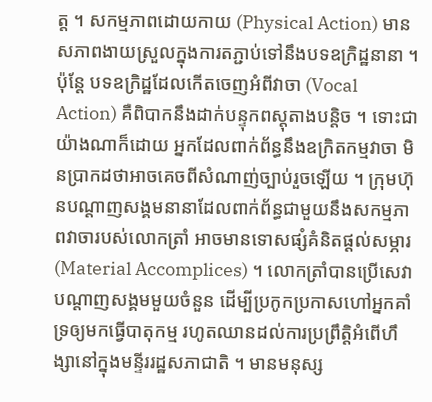ត្ត ។ សកម្មភាពដោយកាយ (Physical Action) មានសភាពងាយស្រួលក្នុងការតភ្ជាប់ទៅនឹងបទឧក្រិដ្ឋនានា ។ ប៉ុន្តែ បទឧក្រិដ្ឋដែលកើតចេញអំពីវាចា (Vocal Action) គឺពិបាកនឹងដាក់បន្ទុកពស្តុតាងបន្តិច ។ ទោះជាយ៉ាងណាក៏ដោយ អ្នកដែលពាក់ព័ន្ធនឹងឧក្រិតកម្មវាចា មិនប្រាកដថាអាចគេចពីសំណាញ់ច្បាប់រួចឡើយ ។ ក្រុមហ៊ុនបណ្តាញសង្គមនានាដែលពាក់ព័ន្ធជាមួយនឹងសកម្មភាពវាចារបស់លោកត្រាំ អាចមានទោសផ្សំគំនិតផ្តល់សម្ភារ (Material Accomplices) ។ លោកត្រាំបានប្រើសេវាបណ្តាញសង្គមមួយចំនួន ដើម្បីប្រកូកប្រកាសហៅអ្នកគាំទ្រឲ្យមកធ្វើបាតុកម្ម រហូតឈានដល់ការប្រព្រឹត្តិអំពើហឹង្សានៅក្នុងមន្ទីររដ្ឋសភាជាតិ ។ មានមនុស្ស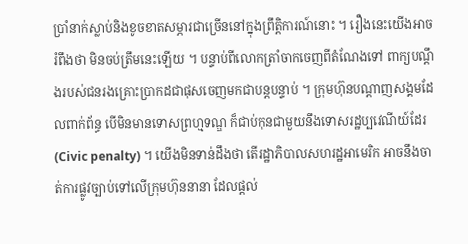ប្រាំនាក់ស្លាប់និងខូចខាតសម្ភារជាច្រើននៅក្នុងព្រឹត្តិការណ៍នោះ ។ រឿងនេះយើងអាចរំពឹងថា មិនចប់ត្រឹមនេះឡើយ ។ បន្ទាប់ពីលោកត្រាំចាកចេញពីតំណែងទៅ ពាក្យបណ្តឹងរបស់ជនរងគ្រោះប្រាកដជាផុសចេញមកជាបន្តបន្ទាប់ ។ ក្រុមហ៊ុនបណ្តាញសង្គមដែលពាក់ព័ន្ធ បើមិនមានទោសព្រហ្មទណ្ឌ ក៏ជាប់កុនជាមួយនឹងទោសរដ្ឋប្បវេណីយ៍ដែរ (Civic penalty) ។ យើងមិនទាន់ដឹងថា តើរដ្ឋាភិបាលសហរដ្ឋអាមេរិក អាចនឹងចាត់ការផ្លូវច្បាប់ទៅលើក្រុមហ៊ុននានា ដែលផ្តល់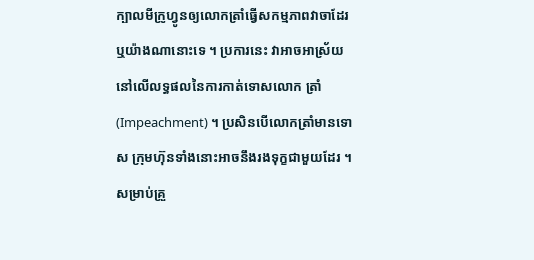ក្បាលមីក្រូហ្វូនឲ្យលោកត្រាំធ្វើសកម្មភាពវាចាដែរឬយ៉ាងណានោះទេ ។ ប្រការនេះ វាអាចអាស្រ័យនៅលើលទ្ធផលនៃការកាត់ទោសលោក ត្រាំ (Impeachment) ។ ប្រសិនបើលោកត្រាំមានទោស ក្រុមហ៊ុនទាំងនោះអាចនឹងរងទុក្ខជាមួយដែរ ។ សម្រាប់គ្រួ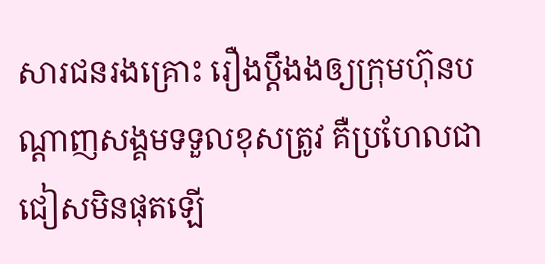សារជនរងគ្រោះ រឿងប្តឹងងឲ្យក្រុមហ៊ុនបណ្តាញសង្គមទទួលខុសត្រូវ គឺប្រហែលជាជៀសមិនផុតឡើ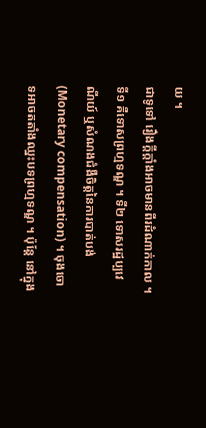យ ។
ជាទូទៅ រឿងក្តីក្តាំងអាចមានពីរដំណាក់កាល ។ ទី១ គឺទោសព្រហ្មទណ្ឌ ។ ទី២ ទោសរដ្ឋប្បវេណីយ៍ ឬសំណងជំងឺចិត្តនៃការបាត់បង់ (Monetary compensation) ។ ចុងចោទអាចតតាំងឈ្នះបទព្រហ្មទណ្ឌ ។ ប៉ុន្តែ នៅក្នុង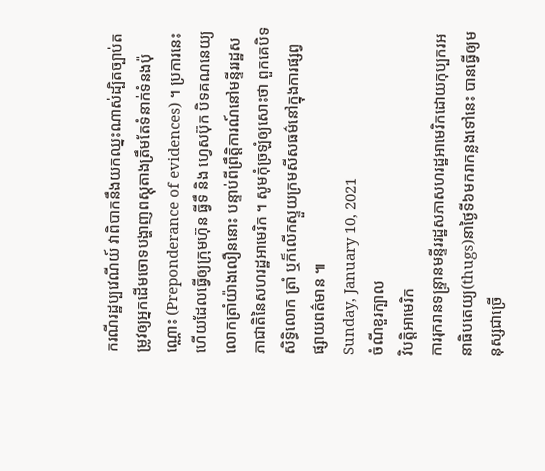ករណីរដ្ឋប្បវេណីយ៍ វាពិបាកនឹងយកឈ្នះណាស់ដ្បិតច្បាប់តម្រូវឲ្យអ្នកដើមចោទបង្ហាញពស្តុតាងត្រឹមតែទំនាក់ទំនងប៉ុណ្ណោះ (Preponderance of evidences) ។ ប្រការនេះហើយដែលធ្វើឲ្យក្រុមហ៊ុន ធ្វីទឹ និង ហ្វេសប៊ុក បិទគណនេយ្យលោកត្រាំយ៉ាងលឿននោះ បន្ទាប់ពីព្រឹត្តិការណ៍នៅមន្ទីររដ្ឋសភាជាតិនៃសហរដ្ឋអាមេរិក ។ សូមកុំច្រឡំឲ្យសោះថា ពួកគេបិទសិទ្ធិលោក ត្រាំ ឬក៏លើកស្ទួយក្រមសីសធម៌នៅក្នុងការផ្សព្វផ្សាយពត៌មាន ៕
Sunday, January 10, 2021
ចំណីខួរក្បាល
វិបត្តិអាមេរិក
ការរុករានទន្ទ្រានមន្ទីររដ្ឋសភាសហរដ្ឋអាមេរិកដោយកុប្បករអនាធិបតេយ្យ(thugs)នាថ្ងៃទី៦មករាកន្លងទៅនេះ បានធ្វើឲ្យមនុស្សជាច្រើ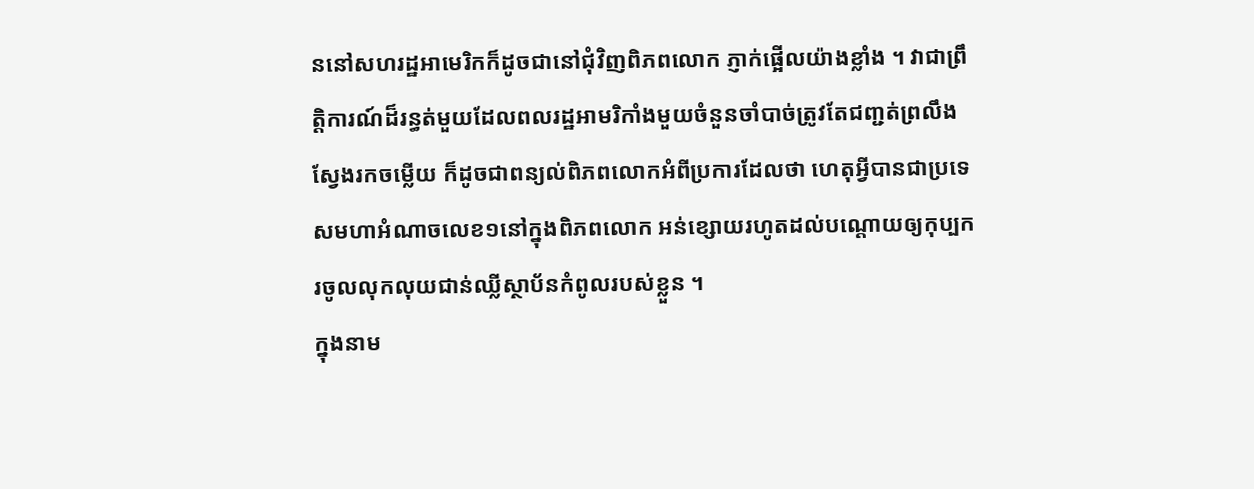ននៅសហរដ្ឋអាមេរិកក៏ដូចជានៅជុំវិញពិភពលោក ភ្ញាក់ផ្អើលយ៉ាងខ្លាំង ។ វាជាព្រឹត្តិការណ៍ដ៏រន្ធត់មួយដែលពលរដ្ឋអាមរិកាំងមួយចំនួនចាំបាច់ត្រូវតែជញ្ជត់ព្រលឹងស្វែងរកចម្លើយ ក៏ដូចជាពន្យល់ពិភពលោកអំពីប្រការដែលថា ហេតុអ្វីបានជាប្រទេសមហាអំណាចលេខ១នៅក្នុងពិភពលោក អន់ខ្សោយរហូតដល់បណ្តោយឲ្យកុប្បករចូលលុកលុយជាន់ឈ្លីស្ថាប័នកំពូលរបស់ខ្លួន ។
ក្នុងនាម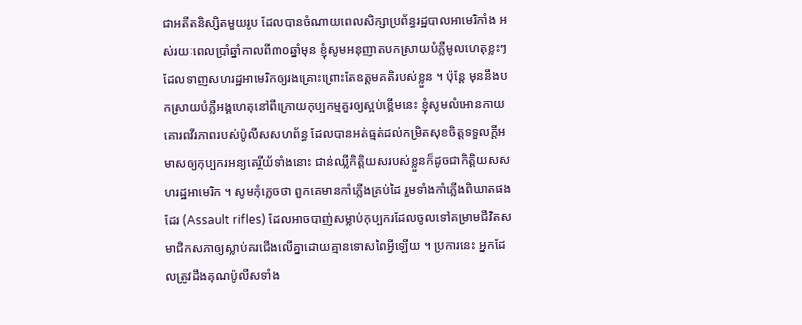ជាអតីតនិស្សិតមួយរូប ដែលបានចំណាយពេលសិក្សាប្រព័ន្ធរដ្ឋបាលអាមេរិកាំង អស់រយៈពេលប្រាំឆ្នាំកាលពី៣០ឆ្នាំមុន ខ្ញុំសូមអនុញាតបកស្រាយបំភ្លឺមូលហេតុខ្លះៗ ដែលទាញសហរដ្ឋអាមេរិកឲ្យរងគ្រោះព្រោះតែឧត្តមគតិរបស់ខ្លួន ។ ប៉ុន្តែ មុននឹងបកស្រាយបំភ្លឺអង្គហេតុនៅពីក្រោយកុប្បកម្មគួរឲ្យស្អប់ខ្ពើមនេះ ខ្ញុំសូមលំអោនកាយគោរពវីរភាពរបស់ប៉ូលីសសហព័ន្ធ ដែលបានអត់ធ្មត់ដល់កម្រិតសុខចិត្តទទួលក្តីអមាសឲ្យកុប្បករអន្យតេរ្ថីយ័ទាំងនោះ ជាន់ឈ្លីកិត្តិយសរបស់ខ្លួនក៏ដូចជាកិត្តិយសសហរដ្ឋអាមេរិក ។ សូមកុំភ្លេចថា ពួកគេមានកាំភ្លើងគ្រប់ដៃ រួមទាំងកាំភ្លើងពិឃាតផងដែរ (Assault rifles) ដែលអាចបាញ់សម្លាប់កុប្បករដែលចូលទៅគម្រាមជីវិតសមាជិកសភាឲ្យស្លាប់គរជើងលើគ្នាដោយគ្មានទោសពៃអ្វីឡើយ ។ ប្រការនេះ អ្នកដែលត្រូវដឹងគុណប៉ូលីសទាំង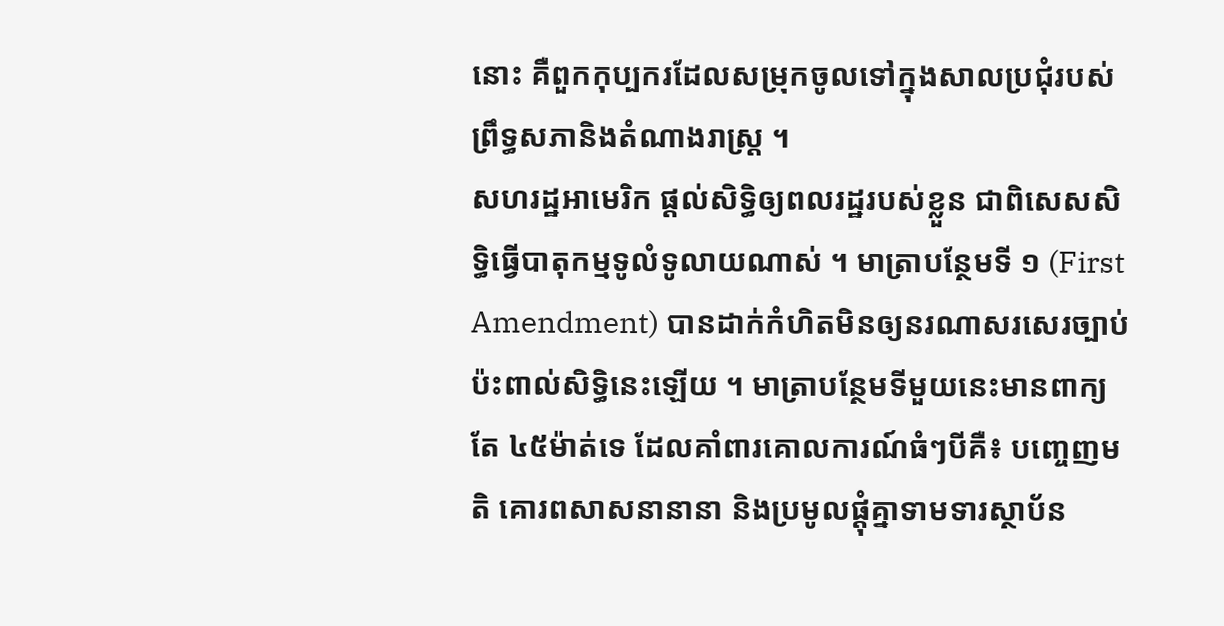នោះ គឺពួកកុប្បករដែលសម្រុកចូលទៅក្នុងសាលប្រជុំរបស់ព្រឹទ្ធសភានិងតំណាងរាស្ត្រ ។
សហរដ្ឋអាមេរិក ផ្តល់សិទ្ធិឲ្យពលរដ្ឋរបស់ខ្លួន ជាពិសេសសិទ្ធិធ្វើបាតុកម្មទូលំទូលាយណាស់ ។ មាត្រាបន្ថែមទី ១ (First Amendment) បានដាក់កំហិតមិនឲ្យនរណាសរសេរច្បាប់ប៉ះពាល់សិទ្ធិនេះឡើយ ។ មាត្រាបន្ថែមទីមួយនេះមានពាក្យតែ ៤៥ម៉ាត់ទេ ដែលគាំពារគោលការណ៍ធំៗបីគឺ៖ បញ្ចេញមតិ គោរពសាសនានានា និងប្រមូលផ្តុំគ្នាទាមទារស្ថាប័ន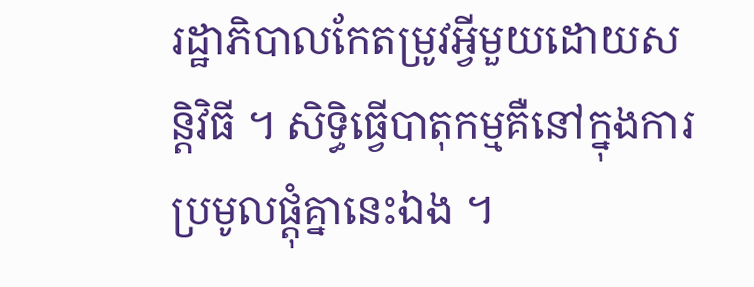រដ្ឋាភិបាលកែតម្រូវអ្វីមួយដោយសន្តិវិធី ។ សិទ្ធិធ្វើបាតុកម្មគឺនៅក្នុងការប្រមូលផ្តុំគ្នានេះឯង ។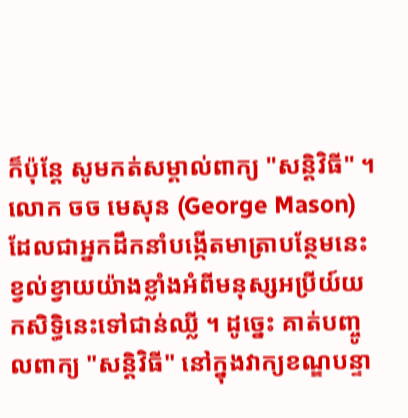ក៏ប៉ុន្តែ សូមកត់សម្គាល់ពាក្យ "សន្តិវិធី" ។ លោក ចច មេសុន (George Mason) ដែលជាអ្នកដឹកនាំបង្កើតមាត្រាបន្ថែមនេះ ខ្វល់ខ្វាយយ៉ាងខ្លាំងអំពីមនុស្សអប្រីយ៍យកសិទ្ធិនេះទៅជាន់ឈ្លី ។ ដូច្នេះ គាត់បញ្ចូលពាក្យ "សន្តិវិធី" នៅក្នុងវាក្យខណ្ឌបន្ទា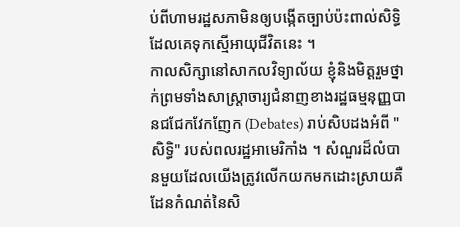ប់ពីហាមរដ្ឋសភាមិនឲ្យបង្កើតច្បាប់ប៉ះពាល់សិទ្ធិ ដែលគេទុកស្មើអាយុជីវិតនេះ ។
កាលសិក្សានៅសាកលវិទ្យាល័យ ខ្ញុំនិងមិត្តរួមថ្នាក់ព្រមទាំងសាស្ត្រាចារ្យជំនាញខាងរដ្ឋធម្មនុញ្ញបានជជែកវែកញែក (Debates) រាប់សិបដងអំពី "សិទ្ធិ" របស់ពលរដ្ឋអាមេរិកាំង ។ សំណួរដ៏លំបានមួយដែលយើងត្រូវលើកយកមកដោះស្រាយគឺដែនកំណត់នៃសិ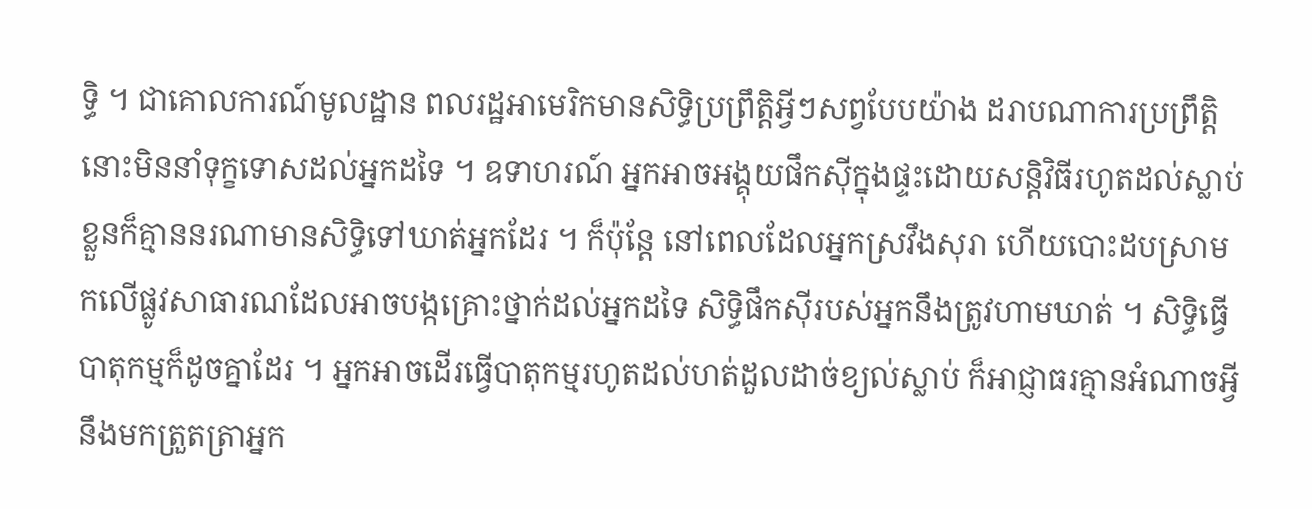ទ្ធិ ។ ជាគោលការណ៍មូលដ្ឋាន ពលរដ្ឋអាមេរិកមានសិទ្ធិប្រព្រឹត្តិអ្វីៗសព្វបែបយ៉ាង ដរាបណាការប្រព្រឹត្តិនោះមិននាំទុក្ខទោសដល់អ្នកដទៃ ។ ឧទាហរណ៍ អ្នកអាចអង្គុយផឹកសុីក្នុងផ្ទះដោយសន្តិវិធីរហូតដល់ស្លាប់ខ្លួនក៏គ្មាននរណាមានសិទ្ធិទៅឃាត់អ្នកដែរ ។ ក៏ប៉ុន្តែ នៅពេលដែលអ្នកស្រវឹងសុរា ហើយបោះដបស្រាមកលើផ្លូវសាធារណដែលអាចបង្កគ្រោះថ្នាក់ដល់អ្នកដទៃ សិទ្ធិផឹកសុីរបស់អ្នកនឹងត្រូវហាមឃាត់ ។ សិទ្ធិធ្វើបាតុកម្មក៏ដូចគ្នាដែរ ។ អ្នកអាចដើរធ្វើបាតុកម្មរហូតដល់ហត់ដួលដាច់ខ្យល់ស្លាប់ ក៏អាជ្ញាធរគ្មានអំណាចអ្វីនឹងមកត្រួតត្រាអ្នក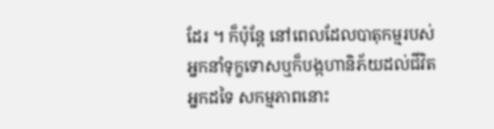ដែរ ។ ក៏ប៉ុន្តែ នៅពេលដែលបាតុកម្មរបស់អ្នកនាំទុក្ខទោសឬក៏បង្កហានិភ័យដល់ជីវិតអ្នកដទៃ សកម្មភាពនោះ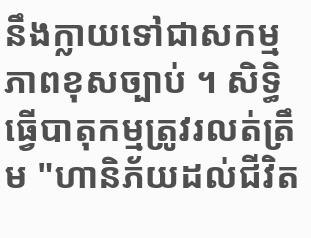នឹងក្លាយទៅជាសកម្មភាពខុសច្បាប់ ។ សិទ្ធិធ្វើបាតុកម្មត្រូវរលត់ត្រឹម "ហានិភ័យដល់ជីវិត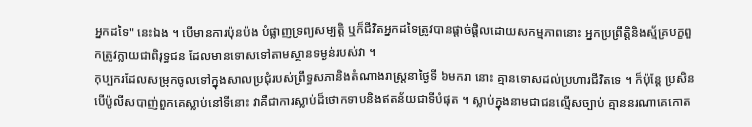អ្នកដទៃ" នេះឯង ។ បើមានការប៉ុនប៉ង បំផ្លាញទ្រព្យសម្បត្តិ ឬក៏ជីវិតអ្នកដទៃត្រូវបានផ្តាច់ផ្តិលដោយសកម្មភាពនោះ អ្នកប្រព្រឹត្តិនិងស្ម័គ្របក្ខពួកត្រូវក្លាយជាពិរុទ្ធជន ដែលមានទោសទៅតាមស្ថានទម្ងន់របស់វា ។
កុប្បករដែលសម្រុកចូលទៅក្នុងសាលប្រជុំរបស់ព្រឹទ្ធសភានិងតំណាងរាស្ត្រនាថ្ងៃទី ៦មករា នោះ គ្មានទោសដល់ប្រហារជីវិតទេ ។ ក៏ប៉ុន្តែ ប្រសិនបើប៉ូលីសបាញ់ពួកគេស្លាប់នៅទីនោះ វាគឺជាការស្លាប់ដ៏ថោកទាបនិងឥតន័យជាទីបំផុត ។ ស្លាប់ក្នុងនាមជាជនល្មើសច្បាប់ គ្មាននរណាគេកោត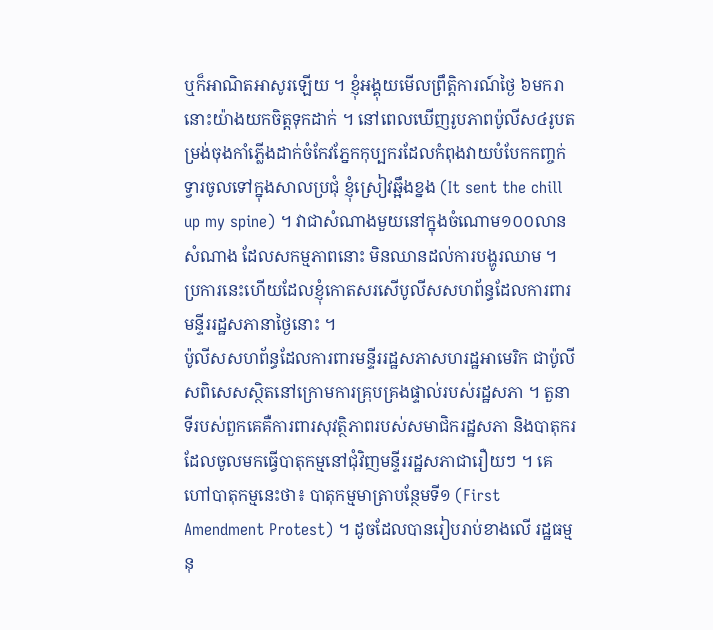ឬក៏អាណិតអាសូរឡើយ ។ ខ្ញុំអង្គុយមើលព្រឹត្តិការណ៍ថ្ងៃ ៦មករានោះយ៉ាងយកចិត្តទុកដាក់ ។ នៅពេលឃើញរូបភាពប៉ូលីស៤រូបតម្រង់ចុងកាំភ្លើងដាក់ចំកែវភ្នែកកុប្បករដែលកំពុងវាយបំបែកកញ្ចក់ទ្វារចូលទៅក្នុងសាលប្រជុំ ខ្ញុំស្រៀវឆ្អឹងខ្នង (It sent the chill up my spine) ។ វាជាសំណាងមួយនៅក្នុងចំណោម១០០លានសំណាង ដែលសកម្មភាពនោះ មិនឈានដល់ការបង្ហូរឈាម ។ ប្រការនេះហើយដែលខ្ញុំកោតសរសើបូលីសសហព័ន្ធដែលការពារមន្ទីររដ្ឋសភានាថ្ងៃនោះ ។
ប៉ូលីសសហព័ន្ធដែលការពារមន្ទីររដ្ឋសភាសហរដ្ឋអាមេរិក ជាប៉ូលីសពិសេសស្ថិតនៅក្រោមការគ្រុបគ្រងផ្ទាល់របស់រដ្ឋសភា ។ តួនាទីរបស់ពួកគេគឺការពារសុវត្ថិភាពរបស់សមាជិករដ្ឋសភា និងបាតុករដែលចូលមកធ្វើបាតុកម្មនៅជុំវិញមន្ទីររដ្ឋសភាជារឿយៗ ។ គេហៅបាតុកម្មនេះថា៖ បាតុកម្មមាត្រាបន្ថែមទី១ (First Amendment Protest) ។ ដូចដែលបានរៀបរាប់ខាងលើ រដ្ឋធម្មនុ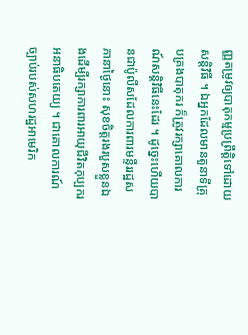ញ្ញតម្រូវឲ្យបាតុកម្មប្រព្រឹត្តិទៅដោយសន្តិវិធី ។ ឯអ្នកដែលមានតួនាទីគ្រុបគ្រងបាតុករ ក៏ត្រូវរក្សាគោលការណ៍សន្តិវិធីនេះដែរ ។ ដូច្នេះហើយបានជាប៉ូលីសដែលការពារមន្ទីររដ្ឋសភានាថ្ងៃនោះ សុខចិត្តរងរបួសខ្លួនឯងដើម្បីរក្សាការពារអាយុជីវិតកុប្បករអនាធិបតេយ្យ ។ ជាគោលការណ៍ច្បាប់របស់សហរដ្ឋអាមេរិក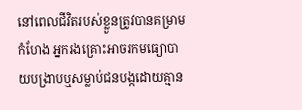នៅពេលជីវិតរបស់ខ្លួនត្រូវបានគម្រាមកំហែង អ្នករងគ្រោះអាចរកមធ្យោបាយបង្រាបឬសម្លាប់ជនបង្កដោយគ្មាន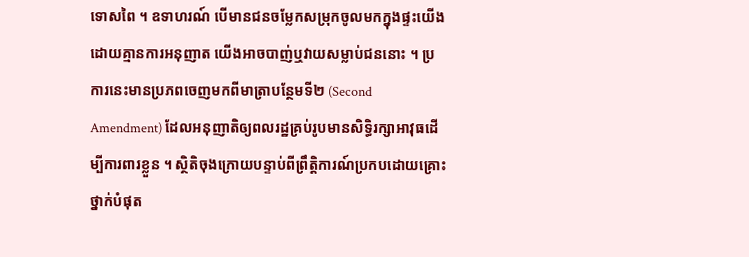ទោសពៃ ។ ឧទាហរណ៍ បើមានជនចម្លែកសម្រុកចូលមកក្នុងផ្ទះយើងដោយគ្មានការអនុញាត យើងអាចបាញ់ឬវាយសម្លាប់ជននោះ ។ ប្រការនេះមានប្រភពចេញមកពីមាត្រាបន្ថែមទី២ (Second Amendment) ដែលអនុញាតិឲ្យពលរដ្ឋគ្រប់រូបមានសិទ្ធិរក្សាអាវុធដើម្បីការពារខ្លួន ។ ស្ថិតិចុងក្រោយបន្ទាប់ពីព្រឹត្តិការណ៍ប្រកបដោយគ្រោះថ្នាក់បំផុត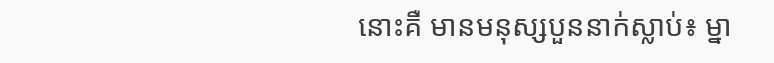នោះគឺ មានមនុស្សបួននាក់ស្លាប់៖ ម្នា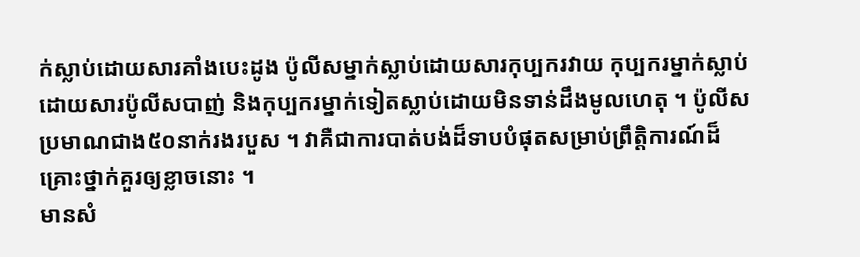ក់ស្លាប់ដោយសារគាំងបេះដូង ប៉ូលីសម្នាក់ស្លាប់ដោយសារកុប្បករវាយ កុប្បករម្នាក់ស្លាប់ដោយសារប៉ូលីសបាញ់ និងកុប្បករម្នាក់ទៀតស្លាប់ដោយមិនទាន់ដឹងមូលហេតុ ។ ប៉ូលីសប្រមាណជាង៥០នាក់រងរបួស ។ វាគឺជាការបាត់បង់ដ៏ទាបបំផុតសម្រាប់ព្រឹត្តិការណ៍ដ៏គ្រោះថ្នាក់គួរឲ្យខ្លាចនោះ ។
មានសំ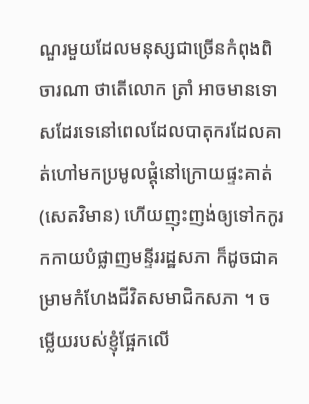ណួរមួយដែលមនុស្សជាច្រើនកំពុងពិចារណា ថាតើលោក ត្រាំ អាចមានទោសដែរទេនៅពេលដែលបាតុករដែលគាត់ហៅមកប្រមូលផ្តុំនៅក្រោយផ្ទះគាត់ (សេតវិមាន) ហើយញុះញង់ឲ្យទៅកកូរកកាយបំផ្លាញមន្ទីររដ្ឋសភា ក៏ដូចជាគម្រាមកំហែងជីវិតសមាជិកសភា ។ ចម្លើយរបស់ខ្ញុំផ្អែកលើ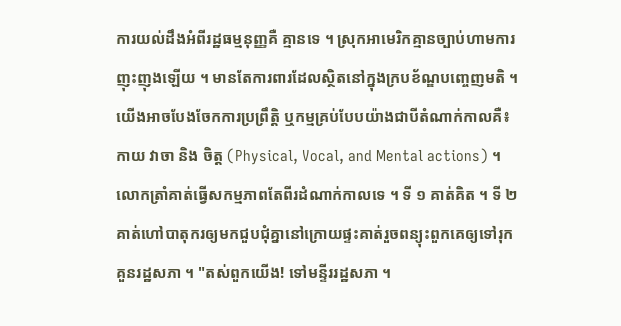ការយល់ដឹងអំពីរដ្ឋធម្មនុញ្ញគឺ គ្មានទេ ។ ស្រុកអាមេរិកគ្មានច្បាប់ហាមការញុះញុងឡើយ ។ មានតែការពារដែលស្ថិតនៅក្នុងក្របខ័ណ្ឌបញ្ចេញមតិ ។ យើងអាចបែងចែកការប្រព្រឹត្តិ ឬកម្មគ្រប់បែបយ៉ាងជាបីតំណាក់កាលគឺ៖ កាយ វាចា និង ចិត្ត (Physical, Vocal, and Mental actions) ។ លោកត្រាំគាត់ធ្វើសកម្មភាពតែពីរដំណាក់កាលទេ ។ ទី ១ គាត់គិត ។ ទី ២ គាត់ហៅបាតុករឲ្យមកជួបជុំគ្នានៅក្រោយផ្ទះគាត់រួចពន្យុះពួកគេឲ្យទៅរុកគួនរដ្ឋសភា ។ "តស់ពួកយើង! ទៅមន្ទីររដ្ឋសភា ។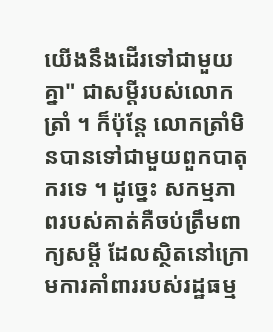យើងនឹងដើរទៅជាមួយគ្នា" ជាសម្តីរបស់លោកត្រាំ ។ ក៏ប៉ុន្តែ លោកត្រាំមិនបានទៅជាមួយពួកបាតុករទេ ។ ដូច្នេះ សកម្មភាពរបស់គាត់គឺចប់ត្រឹមពាក្យសម្តី ដែលស្ថិតនៅក្រោមការគាំពាររបស់រដ្ឋធម្ម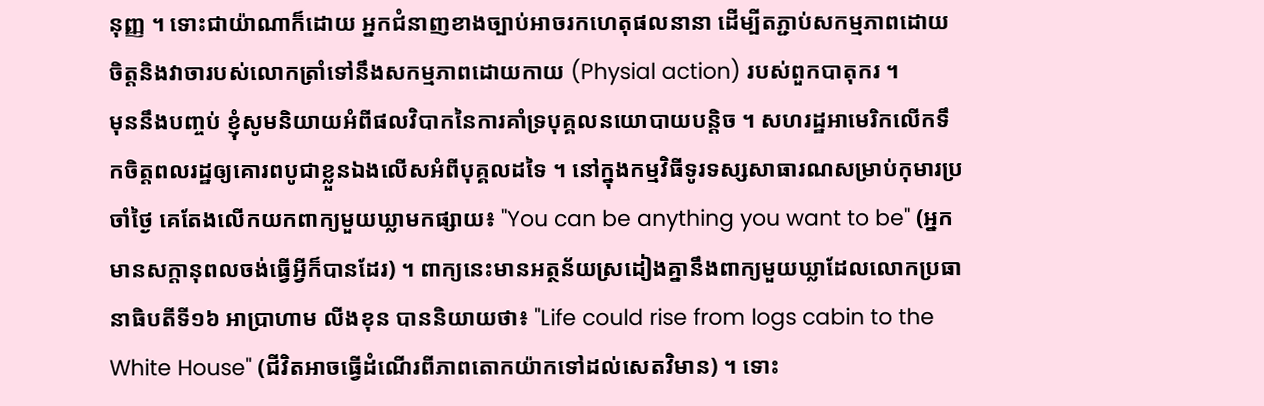នុញ្ញ ។ ទោះជាយ៉ាណាក៏ដោយ អ្នកជំនាញខាងច្បាប់អាចរកហេតុផលនានា ដើម្បីតភ្ជាប់សកម្មភាពដោយចិត្តនិងវាចារបស់លោកត្រាំទៅនឹងសកម្មភាពដោយកាយ (Physial action) របស់ពួកបាតុករ ។
មុននឹងបញ្ចប់ ខ្ញុំសូមនិយាយអំពីផលវិបាកនៃការគាំទ្របុគ្គលនយោបាយបន្តិច ។ សហរដ្ឋអាមេរិកលើកទឹកចិត្តពលរដ្ឋឲ្យគោរពបូជាខ្លួនឯងលើសអំពីបុគ្គលដទៃ ។ នៅក្នុងកម្មវិធីទូរទស្សសាធារណសម្រាប់កុមារប្រចាំថ្ងៃ គេតែងលើកយកពាក្យមួយឃ្លាមកផ្សាយ៖ "You can be anything you want to be" (អ្នកមានសក្តានុពលចង់ធ្វើអ្វីក៏បានដែរ) ។ ពាក្យនេះមានអត្ថន័យស្រដៀងគ្នានឹងពាក្យមួយឃ្លាដែលលោកប្រធានាធិបតីទី១៦ អាប្រាហាម លីងខុន បាននិយាយថា៖ "Life could rise from logs cabin to the White House" (ជីវិតអាចធ្វើដំណើរពីភាពតោកយ៉ាកទៅដល់សេតវិមាន) ។ ទោះ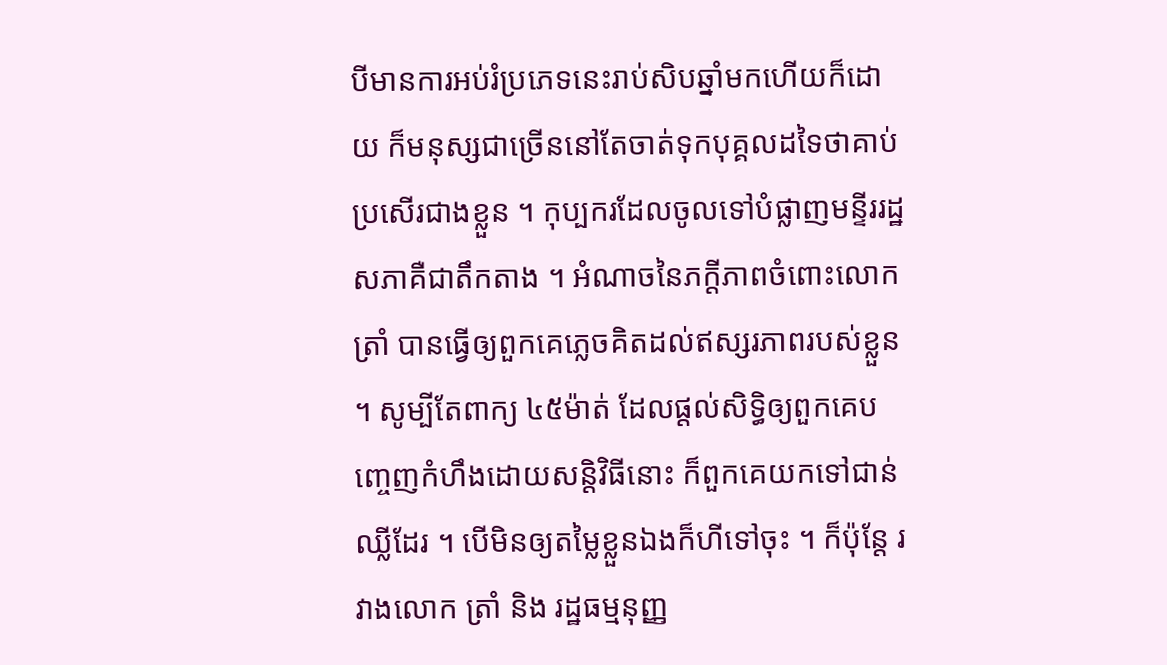បីមានការអប់រំប្រភេទនេះរាប់សិបឆ្នាំមកហើយក៏ដោយ ក៏មនុស្សជាច្រើននៅតែចាត់ទុកបុគ្គលដទៃថាគាប់ប្រសើរជាងខ្លួន ។ កុប្បករដែលចូលទៅបំផ្លាញមន្ទីររដ្ឋសភាគឺជាតឹកតាង ។ អំណាចនៃភក្តីភាពចំពោះលោក ត្រាំ បានធ្វើឲ្យពួកគេភ្លេចគិតដល់ឥស្សរភាពរបស់ខ្លួន ។ សូម្បីតែពាក្យ ៤៥ម៉ាត់ ដែលផ្តល់សិទ្ធិឲ្យពួកគេបញ្ចេញកំហឹងដោយសន្តិវិធីនោះ ក៏ពួកគេយកទៅជាន់ឈ្លីដែរ ។ បើមិនឲ្យតម្លៃខ្លួនឯងក៏ហីទៅចុះ ។ ក៏ប៉ុន្តែ រវាងលោក ត្រាំ និង រដ្ឋធម្មនុញ្ញ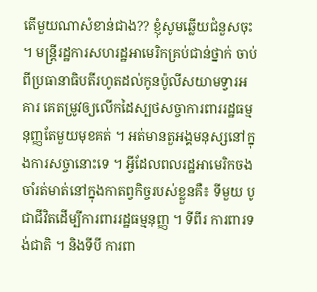តើមួយណាសំខាន់ជាង?? ខ្ញុំសូមឆ្លើយជំនួសចុះ ។ មន្ត្រីរដ្ឋការសហរដ្ឋអាមេរិកគ្រប់ជាន់ថ្នាក់ ចាប់ពីប្រធានាធិបតីរហូតដល់កូនប៉ូលីសយាមទ្វារអគារ គេតម្រូវឲ្យលើកដៃស្បថសច្ចាការពាររដ្ឋធម្មនុញ្ញតែមួយមុខគត់ ។ អត់មានតួអង្គមនុស្សនៅក្នុងការសច្ចានោះទេ ។ អ្វីដែលពលរដ្ឋអាមេរិកចងចាំរត់មាត់នៅក្នុងកាតព្វកិច្ចរបស់ខ្លួនគឺ៖ ទីមួយ បូជាជីវិតដើម្បីការពាររដ្ឋធម្មនុញ្ញ ។ ទីពីរ ការពារទង់ជាតិ ។ និងទីបី ការពា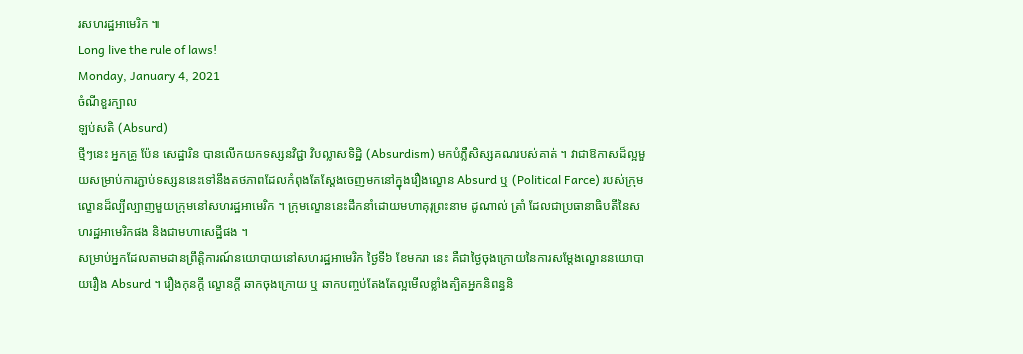រសហរដ្ឋអាមេរិក ៕
Long live the rule of laws!
Monday, January 4, 2021
ចំណីខួរក្បាល
ឡប់សតិ (Absurd)
ថ្មីៗនេះ អ្នកគ្រូ ប៉ែន សេដ្ឋារិន បានលើកយកទស្សនវិជ្ជា វិបល្លាសទិដ្ឋិ (Absurdism) មកបំភ្លឺសិស្សគណរបស់គាត់ ។ វាជាឱកាសដ៏ល្អមួយសម្រាប់ការភ្ជាប់ទស្សននេះទៅនឹងតថភាពដែលកំពុងតែស្តែងចេញមកនៅក្នុងរឿងល្ខោន Absurd ឬ (Political Farce) របស់ក្រុមល្ខោនដ៏ល្បីល្បាញមួយក្រុមនៅសហរដ្ឋអាមេរិក ។ ក្រុមល្ខោននេះដឹកនាំដោយមហាគុរុព្រះនាម ដូណាល់ ត្រាំ ដែលជាប្រធានាធិបតីនៃសហរដ្ឋអាមេរិកផង និងជាមហាសេដ្ឋីផង ។
សម្រាប់អ្នកដែលតាមដានព្រឹត្តិការណ៍នយោបាយនៅសហរដ្ឋអាមេរិក ថ្ងៃទី៦ ខែមករា នេះ គឺជាថ្ងៃចុងក្រោយនៃការសម្តែងល្ខោននយោបាយរឿង Absurd ។ រឿងកុនក្តី ល្ខោនក្តី ឆាកចុងក្រោយ ឬ ឆាកបញ្ចប់តែងតែល្អមើលខ្លាំងត្បិតអ្នកនិពន្ធនិ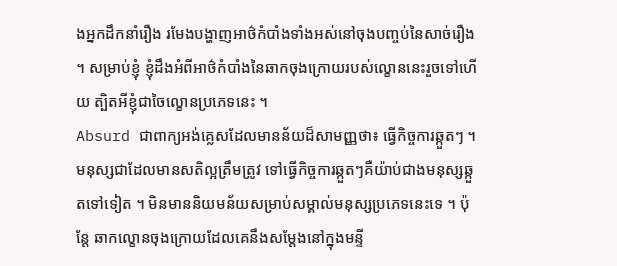ងអ្នកដឹកនាំរឿង រមែងបង្ហាញអាថ៌កំបាំងទាំងអស់នៅចុងបញ្ចប់នៃសាច់រឿង ។ សម្រាប់ខ្ញុំ ខ្ញុំដឹងអំពីអាថ៌កំបាំងនៃឆាកចុងក្រោយរបស់ល្ខោននេះរួចទៅហើយ ត្បិតអីខ្ញុំជាចៃល្ខោនប្រភេទនេះ ។
Absurd ជាពាក្យអង់គ្លេសដែលមានន័យដ៏សាមញ្ញថា៖ ធ្វើកិច្ចការឆ្កួតៗ ។ មនុស្សជាដែលមានសតិល្អត្រឹមត្រូវ ទៅធ្វើកិច្ចការឆ្កួតៗគឺយ៉ាប់ជាងមនុស្សឆ្កួតទៅទៀត ។ មិនមាននិយមន័យសម្រាប់សម្គាល់មនុស្សប្រភេទនេះទេ ។ ប៉ុន្តែ ឆាកល្ខោនចុងក្រោយដែលគេនឹងសម្តែងនៅក្នុងមន្ទី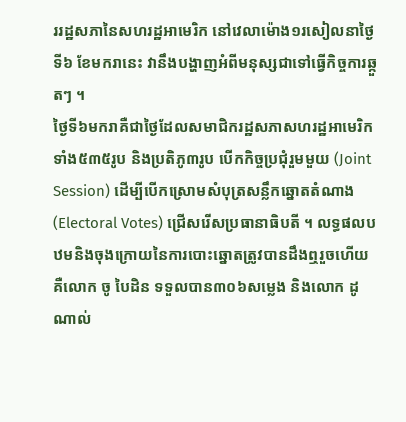ររដ្ឋសភានៃសហរដ្ឋអាមេរិក នៅវេលាម៉ោង១រសៀលនាថ្ងៃទី៦ ខែមករានេះ វានឹងបង្ហាញអំពីមនុស្សជាទៅធ្វើកិច្ចការឆ្កួតៗ ។
ថ្ងៃទី៦មករាគឺជាថ្ងៃដែលសមាជិករដ្ឋសភាសហរដ្ឋអាមេរិកទាំង៥៣៥រូប និងប្រតិភូ៣រូប បើកកិច្ចប្រជុំរួមមួយ (Joint Session) ដើម្បីបើកស្រោមសំបុត្រសន្លឹកឆ្នោតតំណាង (Electoral Votes) ជ្រើសរើសប្រធានាធិបតី ។ លទ្ធផលបឋមនិងចុងក្រោយនៃការបោះឆ្នោតត្រូវបានដឹងឮរួចហើយគឺលោក ចូ បៃដិន ទទួលបាន៣០៦សម្លេង និងលោក ដូណាល់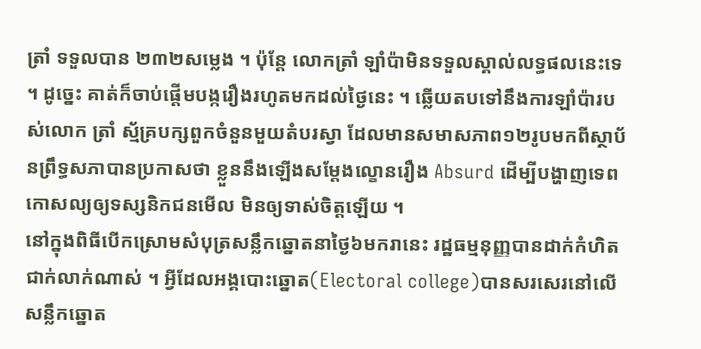ត្រាំ ទទួលបាន ២៣២សម្លេង ។ ប៉ុន្តែ លោកត្រាំ ឡាំប៉ាមិនទទួលស្គាល់លទ្ធផលនេះទេ ។ ដូច្នេះ គាត់ក៏ចាប់ផ្តើមបង្ករឿងរហូតមកដល់ថ្ងៃនេះ ។ ឆ្លើយតបទៅនឹងការឡាំប៉ារបស់លោក ត្រាំ ស្ម័គ្របក្សពួកចំនួនមួយតំបរស្វា ដែលមានសមាសភាព១២រូបមកពីស្ថាប័នព្រឹទ្ធសភាបានប្រកាសថា ខ្លួននឹងឡើងសម្តែងល្ខោនរឿង Absurd ដើម្បីបង្ហាញទេពកោសល្យឲ្យទស្សនិកជនមើល មិនឲ្យទាស់ចិត្តឡើយ ។
នៅក្នុងពិធីបើកស្រោមសំបុត្រសន្លឹកឆ្នោតនាថ្ងៃ៦មករានេះ រដ្ឋធម្មនុញ្ញបានដាក់កំហិតជាក់លាក់ណាស់ ។ អ្វីដែលអង្គបោះឆ្នោត(Electoral college)បានសរសេរនៅលើសន្លឹកឆ្នោត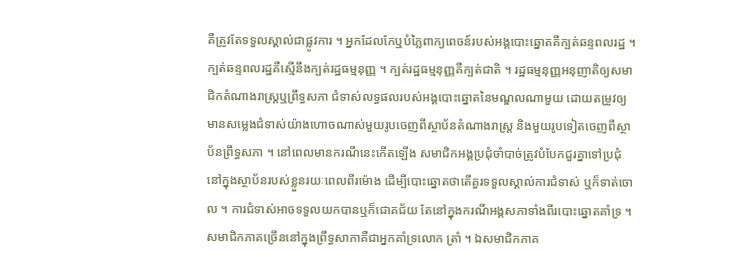គឺត្រូវតែទទួលស្គាល់ជាផ្លូវការ ។ អ្នកដែលកែឬបំភ្លៃពាក្យពេចន៍របស់អង្គបោះឆ្នោតគឺក្បត់ឆន្ទពលរដ្ឋ ។ ក្បត់ឆន្ទពលរដ្ឋគឺស្មើនឹងក្បត់រដ្ឋធម្មនុញ្ញ ។ ក្បត់រដ្ឋធម្មនុញ្ញគឺក្បត់ជាតិ ។ រដ្ឋធម្មនុញ្ញអនុញាតិឲ្យសមាជិកតំណាងរាស្ត្រឬព្រឹទ្ធសភា ជំទាស់លទ្ធផលរបស់អង្គបោះឆ្នោតនៃមណ្ឌលណាមួយ ដោយតម្រូវឲ្យមានសម្លេងជំទាស់យ៉ាងហោចណាស់មួយរូបចេញពីស្ថាប័នតំណាងរាស្ត្រ និងមួយរូបទៀតចេញពីស្ថាប័នព្រឹទ្ធសភា ។ នៅពេលមានករណីនេះកើតឡើង សមាជិកអង្គប្រជុំចាំបាច់ត្រូវបំបែកជួរគ្នាទៅប្រជុំនៅក្នុងស្ថាប័នរបស់ខ្លួនរយៈពេលពីរម៉ោង ដើម្បីបោះឆ្នោតថាតើគួរទទួលស្គាល់ការជំទាស់ ឬក៏ទាត់ចោល ។ ការជំទាស់អាចទទួលយកបានឬក៏ជោគជ័យ តែនៅក្នុងករណីអង្គសភាទាំងពីរបោះឆ្នោតគាំទ្រ ។ សមាជិកភាគច្រើននៅក្នុងព្រឹទ្ធសាភាគឺជាអ្នកគាំទ្រលោក ត្រាំ ។ ឯសមាជិកភាគ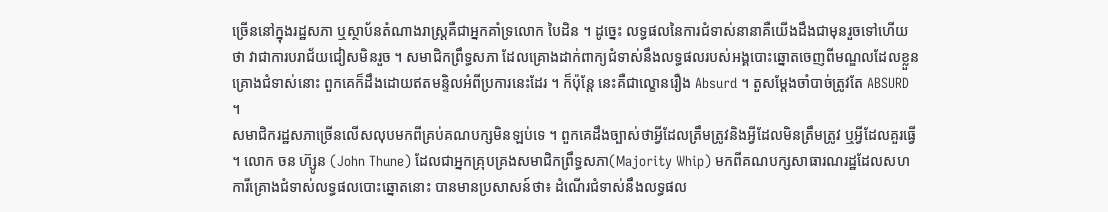ច្រើននៅក្នុងរដ្ឋសភា ឬស្ថាប័នតំណាងរាស្ត្រគឺជាអ្នកគាំទ្រលោក បៃដិន ។ ដូច្នេះ លទ្ធផលនៃការជំទាស់នានាគឺយើងដឹងជាមុនរួចទៅហើយថា វាជាការបរាជ័យជៀសមិនរួច ។ សមាជិកព្រឹទ្ធសភា ដែលគ្រោងដាក់ពាក្យជំទាស់នឹងលទ្ធផលរបស់អង្គបោះឆ្នោតចេញពីមណ្ឌលដែលខ្លួនគ្រោងជំទាស់នោះ ពួកគេក៏ដឹងដោយឥតមន្ទិលអំពីប្រការនេះដែរ ។ ក៏ប៉ុន្តែ នេះគឺជាល្ខោនរឿង Absurd ។ តួសម្តែងចាំបាច់ត្រូវតែ ABSURD ។
សមាជិករដ្ឋសភាច្រើនលើសលុបមកពីគ្រប់គណបក្សមិនឡប់ទេ ។ ពួកគេដឹងច្បាស់ថាអ្វីដែលត្រឹមត្រូវនិងអ្វីដែលមិនត្រឹមត្រូវ ឬអ្វីដែលគួរធ្វើ ។ លោក ចន ហ៊្សូន (John Thune) ដែលជាអ្នកគ្រុបគ្រងសមាជិកព្រឹទ្ធសភា(Majority Whip) មកពីគណបក្សសាធារណរដ្ឋដែលសហការីគ្រោងជំទាស់លទ្ធផលបោះឆ្នោតនោះ បានមានប្រសាសន៍ថា៖ ដំណើរជំទាស់នឹងលទ្ធផល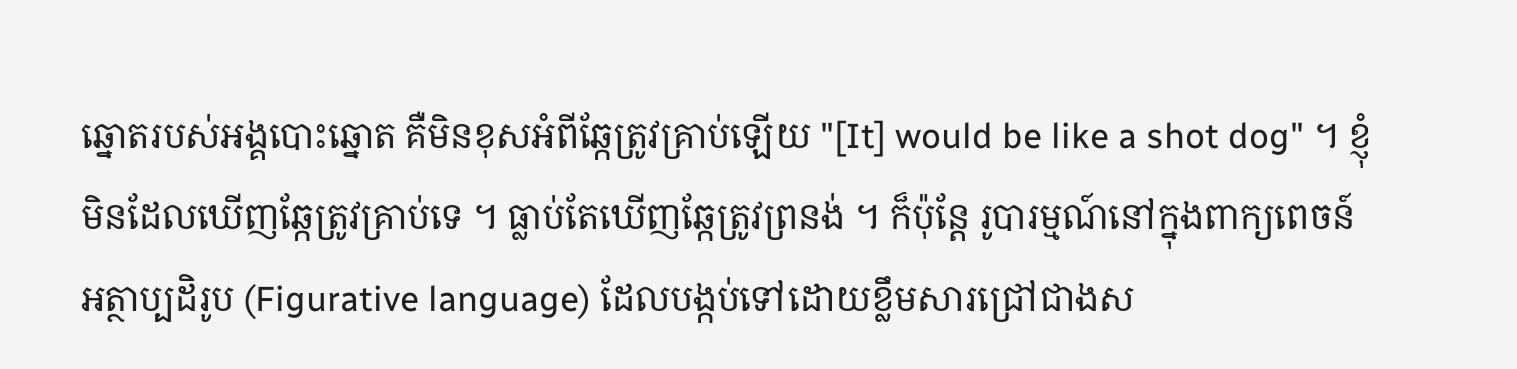ឆ្នោតរបស់អង្គបោះឆ្នោត គឺមិនខុសអំពីឆ្កែត្រូវគ្រាប់ឡើយ "[It] would be like a shot dog" ។ ខ្ញុំមិនដែលឃើញឆ្កែត្រូវគ្រាប់ទេ ។ ធ្លាប់តែឃើញឆ្កែត្រូវព្រនង់ ។ ក៏ប៉ុន្តែ រូបារម្មណ៍នៅក្នុងពាក្យពេចន៍អត្ថាប្បដិរូប (Figurative language) ដែលបង្កប់ទៅដោយខ្លឹមសារជ្រៅជាងស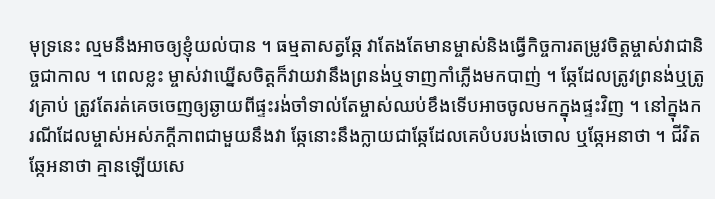មុទ្រនេះ ល្មមនឹងអាចឲ្យខ្ញុំយល់បាន ។ ធម្មតាសត្វឆ្កែ វាតែងតែមានម្ចាស់និងធ្វើកិច្ចការតម្រូវចិត្តម្ចាស់វាជានិច្ចជាកាល ។ ពេលខ្លះ ម្ចាស់វាឃ្នើសចិត្តក៏វាយវានឹងព្រនង់ឬទាញកាំភ្លើងមកបាញ់ ។ ឆ្កែដែលត្រូវព្រនង់ឬត្រូវគ្រាប់ ត្រូវតែរត់គេចចេញឲ្យឆ្ងាយពីផ្ទះរង់ចាំទាល់តែម្ចាស់ឈប់ខឹងទើបអាចចូលមកក្នុងផ្ទះវិញ ។ នៅក្នុងករណីដែលម្ចាស់អស់ភក្តីភាពជាមួយនឹងវា ឆ្កែនោះនឹងក្លាយជាឆ្កែដែលគេបំបរបង់ចោល ឬឆ្កែអនាថា ។ ជីវិតឆ្កែអនាថា គ្មានឡើយសេ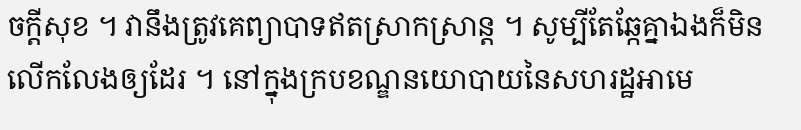ចក្តីសុខ ។ វានឹងត្រូវគេព្យាបាទឥតស្រាកស្រាន្ត ។ សូម្បីតែឆ្កែគ្នាឯងក៏មិនលើកលែងឲ្យដែរ ។ នៅក្នុងក្របខណ្ឌនយោបាយនៃសហរដ្ឋអាមេ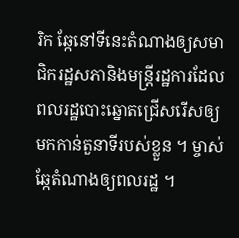រិក ឆ្កែនៅទីនេះតំណាងឲ្យសមាជិករដ្ឋសភានិងមន្ត្រីរដ្ឋការដែលពលរដ្ឋបោះឆ្នោតជ្រើសរើសឲ្យមកកាន់តួនាទីរបស់ខ្លួន ។ ម្ចាស់ឆ្កែតំណាងឲ្យពលរដ្ឋ ។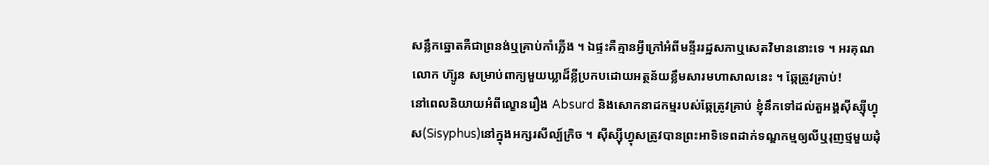សន្លឹកឆ្នោតគឺជាព្រនង់ឬគ្រាប់កាំភ្លើង ។ ឯផ្ទះគឺគ្មានអ្វីក្រៅអំពីមន្ទីររដ្ឋសភាឬសេតវិមាននោះទេ ។ អរគុណលោក ហ៊្សូន សម្រាប់ពាក្យមួយឃ្លាដ៏ខ្លីប្រកបដោយអត្ថន័យខ្លឹមសារមហាសាលនេះ ។ ឆ្កែត្រូវគ្រាប់!
នៅពេលនិយាយអំពីល្ខោនរឿង Absurd និងសោកនាដកម្មរបស់ឆ្កែត្រូវគ្រាប់ ខ្ញុំនឹកទៅដល់តួអង្គសុីស្សុីហ្វុស(Sisyphus)នៅក្នុងអក្សរសីល្ប៍ក្រិច ។ សុីស្សុីហ្វុសត្រូវបានព្រះអាទិទេពដាក់ទណ្ឌកម្មឲ្យលីឬរុញថ្មមួយដុំ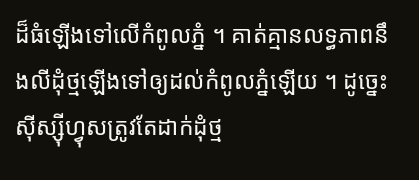ដ៏ធំឡើងទៅលើកំពូលភ្នំ ។ គាត់គ្មានលទ្ធភាពនឹងលីដុំថ្មឡើងទៅឲ្យដល់កំពូលភ្នំឡើយ ។ ដូច្នេះ សុីស្សុីហ្វុសត្រូវតែដាក់ដុំថ្ម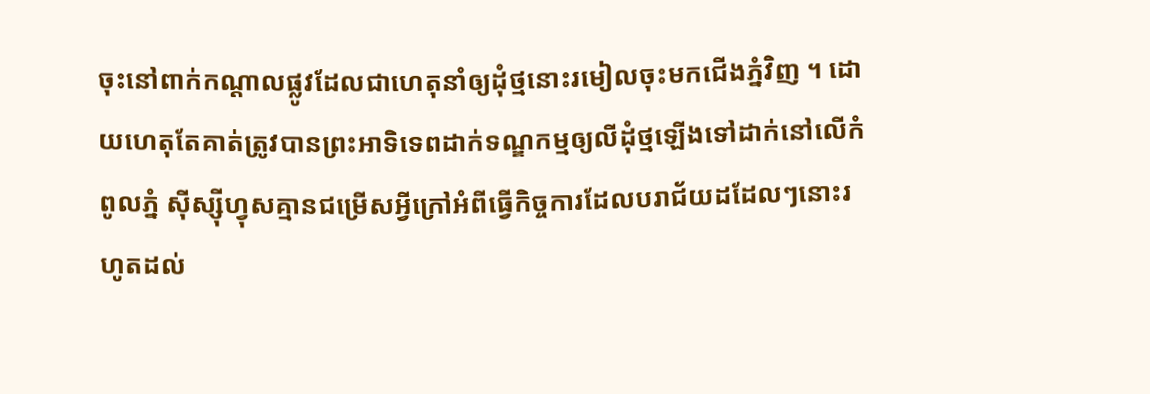ចុះនៅពាក់កណ្តាលផ្លូវដែលជាហេតុនាំឲ្យដុំថ្មនោះរមៀលចុះមកជើងភ្នំវិញ ។ ដោយហេតុតែគាត់ត្រូវបានព្រះអាទិទេពដាក់ទណ្ឌកម្មឲ្យលីដុំថ្មឡើងទៅដាក់នៅលើកំពូលភ្នំ សុីស្សុីហ្វុសគ្មានជម្រើសអ្វីក្រៅអំពីធ្វើកិច្ចការដែលបរាជ័យដដែលៗនោះរហូតដល់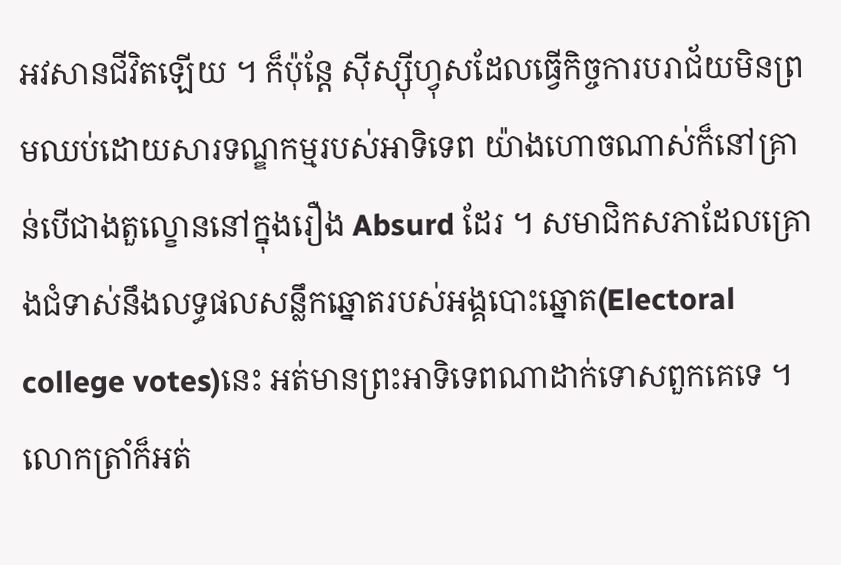អវសានជីវិតឡើយ ។ ក៏ប៉ុន្តែ សុីស្សុីហ្វុសដែលធ្វើកិច្ចការបរាជ័យមិនព្រមឈប់ដោយសារទណ្ឌកម្មរបស់អាទិទេព យ៉ាងហោចណាស់ក៏នៅគ្រាន់បើជាងតួល្ខោននៅក្នុងរឿង Absurd ដែរ ។ សមាជិកសភាដែលគ្រោងជំទាស់នឹងលទ្ធផលសន្លឹកឆ្នោតរបស់អង្គបោះឆ្នោត(Electoral college votes)នេះ អត់មានព្រះអាទិទេពណាដាក់ទោសពួកគេទេ ។ លោកត្រាំក៏អត់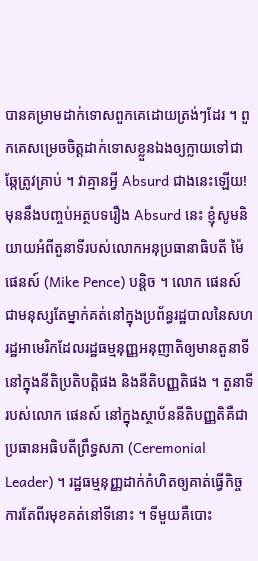បានគម្រាមដាក់ទោសពួកគេដោយត្រង់ៗដែរ ។ ពួកគេសម្រេចចិត្តដាក់ទោសខ្លួនឯងឲ្យក្លាយទៅជាឆ្កែត្រូវគ្រាប់ ។ វាគ្មានអ្វី Absurd ជាងនេះឡើយ!
មុននឹងបញ្ចប់អត្ថបទរឿង Absurd នេះ ខ្ញុំសូមនិយាយអំពីតួនាទីរបស់លោកអនុប្រធានាធិបតី ម៉ៃ ផេនស៍ (Mike Pence) បន្តិច ។ លោក ផេនស៍ ជាមនុស្សតែម្នាក់គត់នៅក្នុងប្រព័ន្ធរដ្ឋបាលនៃសហរដ្ឋអាមេរិកដែលរដ្ឋធម្មនុញ្ញអនុញាតិឲ្យមានតួនាទីនៅក្នុងនីតិប្រតិបត្តិផង និងនីតិបញ្ញតិផង ។ តួនាទីរបស់លោក ផេនស៍ នៅក្នុងស្ថាប័ននីតិបញ្ញតិគឺជាប្រធានអធិបតីព្រឹទ្ធសភា (Ceremonial Leader) ។ រដ្ឋធម្មនុញ្ញដាក់កំហិតឲ្យគាត់ធ្វើកិច្ចការតែពីរមុខគត់នៅទីនោះ ។ ទីមួយគឺបោះ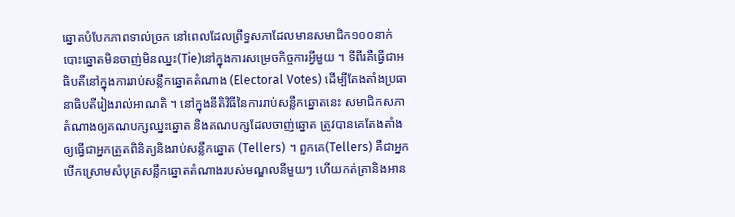ឆ្នោតបំបែកភាពទាល់ច្រក នៅពេលដែលព្រឹទ្ធសភាដែលមានសមាជិក១០០នាក់ បោះឆ្នោតមិនចាញ់មិនឈ្នះ(Tie)នៅក្នុងការសម្រេចកិច្ចការអ្វីមួយ ។ ទីពីរគឺធ្វើជាអធិបតីនៅក្នុងការរាប់សន្លឹកឆ្នោតតំណាង (Electoral Votes) ដើម្បីតែងតាំងប្រធានាធិបតីរៀងរាល់អាណតិ ។ នៅក្នុងនីតិវិធីនៃការរាប់សន្លឹកឆ្នោតនេះ សមាជិកសភាតំណាងឲ្យគណបក្សឈ្នះឆ្នោត និងគណបក្សដែលចាញ់ឆ្នោត ត្រូវបានគេតែងតាំងឲ្យធ្វើជាអ្នកត្រួតពិនិត្យនិងរាប់សន្លឹកឆ្នោត (Tellers) ។ ពួកគេ(Tellers) គឺជាអ្នកបើកស្រោមសំបុត្រសន្លឹកឆ្នោតតំណាងរបស់មណ្ឌលនីមួយៗ ហើយកត់ត្រានិងអាន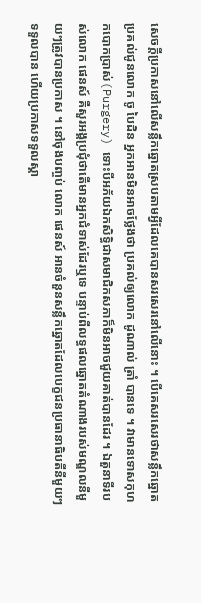សេចក្តីប្រកាសនៅលើសន្លឹកឆ្នោតស្របតាមអ្វីដែលគេបានសរសេរនៅលើនោះ ។ បើគេសរសេរថាសន្លឹកឆ្នោតប្រគល់ជូនលោក ចូ បៃដិន អ្នកអានមិនអាចថ្លែងថា ប្រគល់ឲ្យលោក ដូណាល់ ត្រាំ បានទេ ។ វាមានទោសកុហកបោកប្រាស់(Purgery) ទោះបីអភ័យឯកសិទ្ធិជាសមាជិកសភាក៏មិនអាចជួយគាត់បានដែរ ។ ឯតួនាទីរបស់លោក ផេនស៍ គឺសួរអង្គប្រជុំថាតើមានអ្នកជំទាស់ដែរឬទេ បន្ទាប់ពីលទ្ធផលឆ្នោតតំណាងរបស់មណ្ឌលនីមួយៗត្រូវបានប្រកាស ។ នៅចុងបញ្ចប់ លោក ផេនស៍ អានចំនួនសន្លឹកឆ្នោតដែលបេក្ខជនប្រធានាធិបតីនីមួយៗទទួលបាន ហើយប្រកាសទទួលស្គា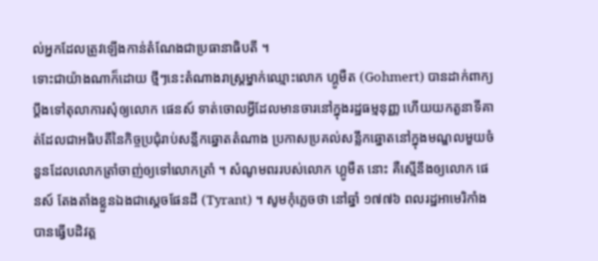ល់អ្នកដែលត្រូវឡើងកាន់តំណែងជាប្រធានាធិបតី ។
ទោះជាយ៉ាងណាក៏ដោយ ថ្មីៗនេះតំណាងរាស្ត្រម្នាក់ឈ្មោះលោក ហ្គូមឺត (Gohmert) បានដាក់ពាក្យប្តឹងទៅតុលាការសុំឲ្យលោក ផេនស៍ ទាត់ចោលអ្វីដែលមានចារនៅក្នុងរដ្ឋធម្មនុញ្ញ ហើយយកតួនាទីគាត់ដែលជាអធិបតីនៃកិច្ចប្រជុំរាប់សន្លឹកឆ្នោតតំណាង ប្រកាសប្រគល់សន្លឹកឆ្នោតនៅក្នុងមណ្ឌលមួយចំនួនដែលលោកត្រាំចាញ់ឲ្យទៅលោកត្រាំ ។ សំណូមពររបស់លោក ហ្គូមឺត នោះ គឺស្មើនឹងឲ្យលោក ផេនស៍ តែងតាំងខ្លួនឯងជាស្តេចផែនដី (Tyrant) ។ សូមកុំភ្លេចថា នៅឆ្នាំ ១៧៧៦ ពលរដ្ឋអាមេរិកាំងបានធ្វើបដិវត្ត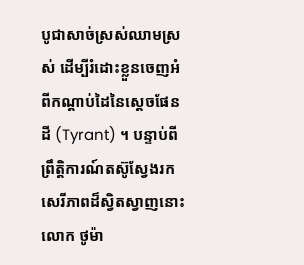បូជាសាច់ស្រស់ឈាមស្រស់ ដើម្បីរំដោះខ្លួនចេញអំពីកណ្តាប់ដៃនៃស្តេចផែនដី (Tyrant) ។ បន្ទាប់ពីព្រឹត្តិការណ៍តស៊ូស្វែងរកសេរីភាពដ៏ស្វិតស្វាញនោះ លោក ថូម៉ា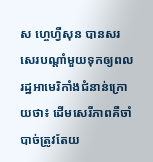ស ហ្ចេហ្វឺសុន បានសរសេរបណ្តាំមួយទុកឲ្យពលរដ្ឋអាមេរិកាំងជំនាន់ក្រោយថា៖ ដើមសេរីភាពគឺចាំបាច់ត្រូវតែយ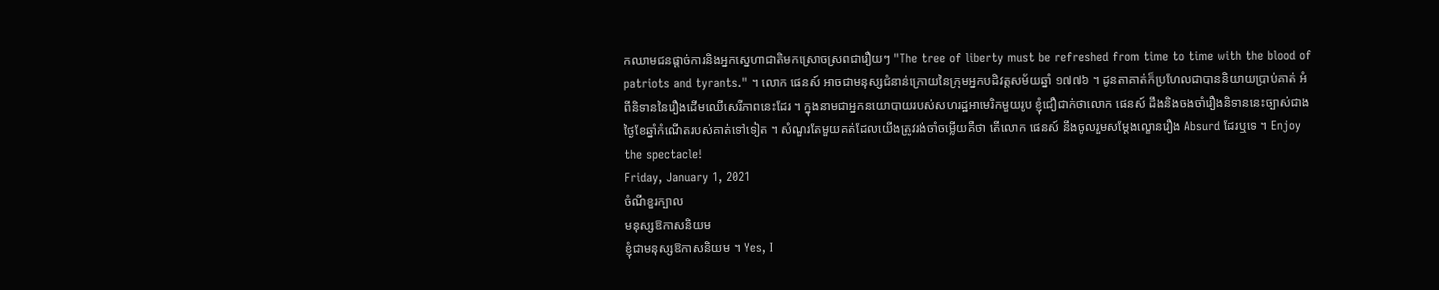កឈាមជនផ្តាច់ការនិងអ្នកស្នេហាជាតិមកស្រោចស្រពជារឿយៗ "The tree of liberty must be refreshed from time to time with the blood of patriots and tyrants." ។ លោក ផេនស៍ អាចជាមនុស្សជំនាន់ក្រោយនៃក្រុមអ្នកបដិវត្តសម័យឆ្នាំ ១៧៧៦ ។ ដូនតាគាត់ក៏ប្រហែលជាបាននិយាយប្រាប់គាត់ អំពីនិទាននៃរឿងដើមឈើសេរីភាពនេះដែរ ។ ក្នុងនាមជាអ្នកនយោបាយរបស់សហរដ្ឋអាមេរិកមួយរូប ខ្ញុំជឿជាក់ថាលោក ផេនស៍ ដឹងនិងចងចាំរឿងនិទាននេះច្បាស់ជាងថ្ងៃខែឆ្នាំកំណើតរបស់គាត់ទៅទៀត ។ សំណួរតែមួយគត់ដែលយើងត្រូវរង់ចាំចម្លើយគឺថា តើលោក ផេនស៍ នឹងចូលរួមសម្តែងល្ខោនរឿង Absurd ដែរឬទេ ។ Enjoy the spectacle!
Friday, January 1, 2021
ចំណីខួរក្បាល
មនុស្សឱកាសនិយម
ខ្ញុំជាមនុស្សឱកាសនិយម ។ Yes, I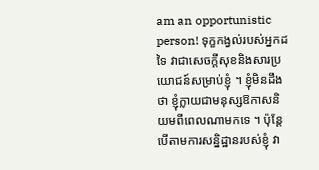am an opportunistic person! ទុក្ខកង្វល់របស់អ្នកដទៃ វាជាសេចក្តីសុខនិងសារប្រយោជន៍សម្រាប់ខ្ញុំ ។ ខ្ញុំមិនដឹងថា ខ្ញុំក្លាយជាមនុស្សឱកាសនិយមពីពេលណាមកទេ ។ ប៉ុន្តែ បើតាមការសន្និដ្ឋានរបស់ខ្ញុំ វា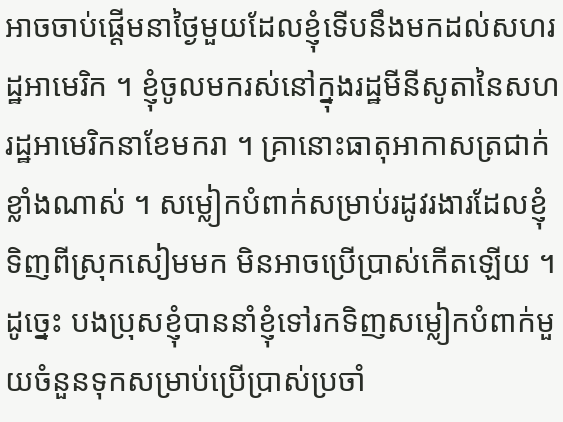អាចចាប់ផ្តើមនាថ្ងៃមួយដែលខ្ញុំទើបនឹងមកដល់សហរដ្ឋអាមេរិក ។ ខ្ញុំចូលមករស់នៅក្នុងរដ្ឋមីនីសូតានៃសហរដ្ឋអាមេរិកនាខែមករា ។ គ្រានោះធាតុអាកាសត្រជាក់ខ្លាំងណាស់ ។ សម្លៀកបំពាក់សម្រាប់រដូវរងារដែលខ្ញុំទិញពីស្រុកសៀមមក មិនអាចប្រើប្រាស់កើតឡើយ ។ ដូច្នេះ បងប្រុសខ្ញុំបាននាំខ្ញុំទៅរកទិញសម្លៀកបំពាក់មួយចំនួនទុកសម្រាប់ប្រើប្រាស់ប្រចាំ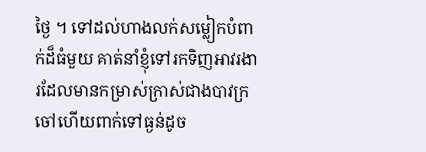ថ្ងៃ ។ ទៅដល់ហាងលក់សម្លៀកបំពាក់ដ៏ធំមួយ គាត់នាំខ្ញុំទៅរកទិញអាវរងារដែលមានកម្រាស់ក្រាស់ជាងបាវក្រចៅហើយពាក់ទៅធ្ងន់ដូច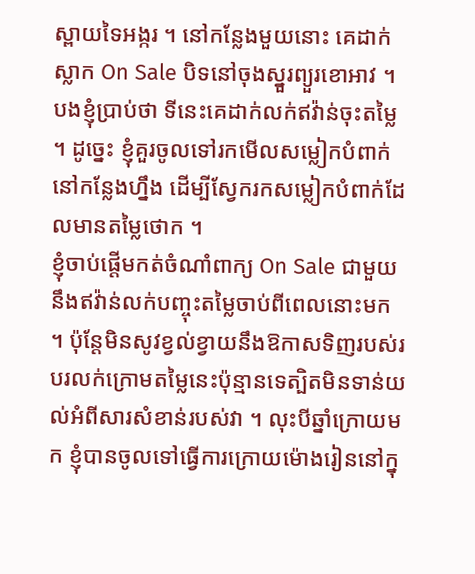ស្ពាយទៃអង្ករ ។ នៅកន្លែងមួយនោះ គេដាក់ស្លាក On Sale បិទនៅចុងស្នួរព្យួរខោអាវ ។ បងខ្ញុំប្រាប់ថា ទីនេះគេដាក់លក់ឥវ៉ាន់ចុះតម្លៃ ។ ដូច្នេះ ខ្ញុំគួរចូលទៅរកមើលសម្លៀកបំពាក់នៅកន្លែងហ្នឹង ដើម្បីស្វែករកសម្លៀកបំពាក់ដែលមានតម្លៃថោក ។
ខ្ញុំចាប់ផ្តើមកត់ចំណាំពាក្យ On Sale ជាមួយនឹងឥវ៉ាន់លក់បញ្ចុះតម្លៃចាប់ពីពេលនោះមក ។ ប៉ុន្តែមិនសូវខ្វល់ខ្វាយនឹងឱកាសទិញរបស់របរលក់ក្រោមតម្លៃនេះប៉ុន្មានទេត្បិតមិនទាន់យល់អំពីសារសំខាន់របស់វា ។ លុះបីឆ្នាំក្រោយមក ខ្ញុំបានចូលទៅធ្វើការក្រោយម៉ោងរៀននៅក្នុ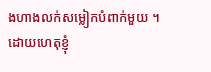ងហាងលក់សម្លៀកបំពាក់មួយ ។ ដោយហេតុខ្ញុំ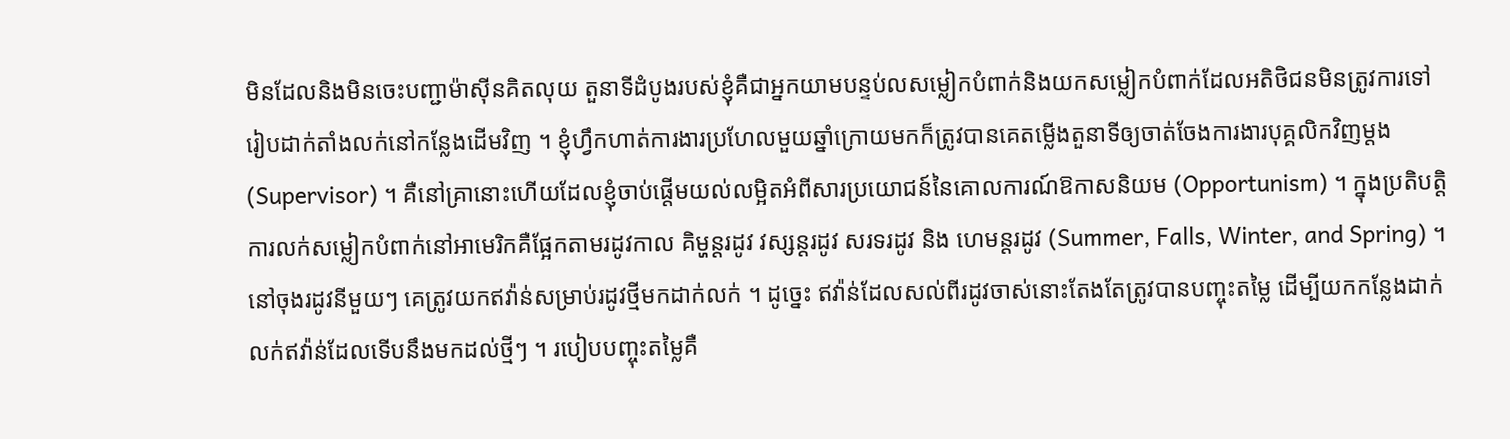មិនដែលនិងមិនចេះបញ្ជាម៉ាសុីនគិតលុយ តួនាទីដំបូងរបស់ខ្ញុំគឺជាអ្នកយាមបន្ទប់លសម្លៀកបំពាក់និងយកសម្លៀកបំពាក់ដែលអតិថិជនមិនត្រូវការទៅរៀបដាក់តាំងលក់នៅកន្លែងដើមវិញ ។ ខ្ញុំហ្វឹកហាត់ការងារប្រហែលមួយឆ្នាំក្រោយមកក៏ត្រូវបានគេតម្លើងតួនាទីឲ្យចាត់ចែងការងារបុគ្គលិកវិញម្តង (Supervisor) ។ គឺនៅគ្រានោះហើយដែលខ្ញុំចាប់ផ្តើមយល់លម្អិតអំពីសារប្រយោជន៍នៃគោលការណ៍ឱកាសនិយម (Opportunism) ។ ក្នុងប្រតិបត្តិការលក់សម្លៀកបំពាក់នៅអាមេរិកគឺផ្អែកតាមរដូវកាល គិម្ហន្តរដូវ វស្សន្តរដូវ សរទរដូវ និង ហេមន្តរដូវ (Summer, Falls, Winter, and Spring) ។ នៅចុងរដូវនីមួយៗ គេត្រូវយកឥវ៉ាន់សម្រាប់រដូវថ្មីមកដាក់លក់ ។ ដូច្នេះ ឥវ៉ាន់ដែលសល់ពីរដូវចាស់នោះតែងតែត្រូវបានបញ្ចុះតម្លៃ ដើម្បីយកកន្លែងដាក់លក់ឥវ៉ាន់ដែលទើបនឹងមកដល់ថ្មីៗ ។ របៀបបញ្ចុះតម្លៃគឺ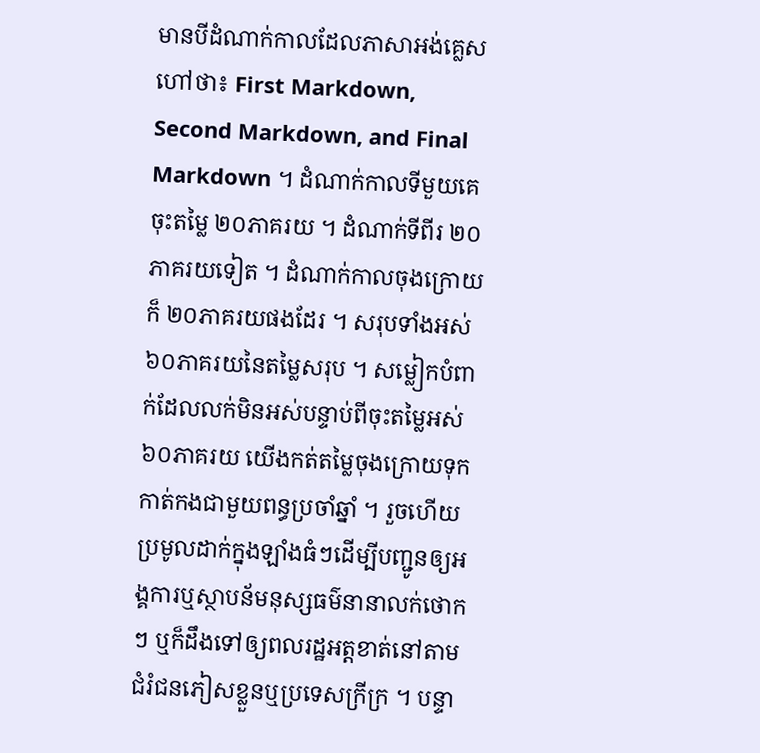មានបីដំណាក់កាលដែលភាសាអង់គ្លេសហៅថា៖ First Markdown, Second Markdown, and Final Markdown ។ ដំណាក់កាលទីមួយគេចុះតម្លៃ ២០ភាគរយ ។ ដំណាក់ទីពីរ ២០ភាគរយទៀត ។ ដំណាក់កាលចុងក្រោយក៏ ២០ភាគរយផងដែរ ។ សរុបទាំងអស់ ៦០ភាគរយនៃតម្លៃសរុប ។ សម្លៀកបំពាក់ដែលលក់មិនអស់បន្ទាប់ពីចុះតម្លៃអស់៦០ភាគរយ យើងកត់តម្លៃចុងក្រោយទុកកាត់កងជាមួយពន្ធប្រចាំឆ្នាំ ។ រួចហើយប្រមូលដាក់ក្នុងឡាំងធំៗដើម្បីបញ្ជូនឲ្យអង្គការឬស្ថាបន័មនុស្សធម៌នានាលក់ថោកៗ ឬក៏ដឹងទៅឲ្យពលរដ្ឋអត្តខាត់នៅតាមជំរំជនភៀសខ្លួនឬប្រទេសក្រីក្រ ។ បន្ទា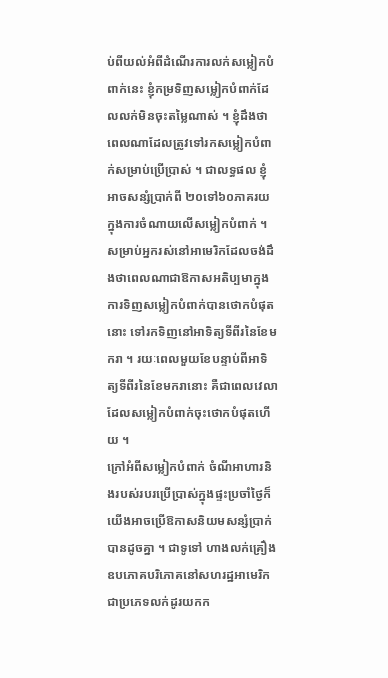ប់ពីយល់អំពីដំណើរការលក់សម្លៀកបំពាក់នេះ ខ្ញុំកម្រទិញសម្លៀកបំពាក់ដែលលក់មិនចុះតម្លៃណាស់ ។ ខ្ញុំដឹងថាពេលណាដែលត្រូវទៅរកសម្លៀកបំពាក់សម្រាប់ប្រើប្រាស់ ។ ជាលទ្ធផល ខ្ញុំអាចសន្សំប្រាក់ពី ២០ទៅ៦០ភាគរយ ក្នុងការចំណាយលើសម្លៀកបំពាក់ ។ សម្រាប់អ្នករស់នៅអាមេរិកដែលចង់ដឹងថាពេលណាជាឱកាសអតិប្បមាក្នុងការទិញសម្លៀកបំពាក់បានថោកបំផុតនោះ ទៅរកទិញនៅអាទិត្យទីពីរនៃខែមករា ។ រយៈពេលមួយខែបន្ទាប់ពីអាទិត្យទីពីរនៃខែមករានោះ គឺជាពេលវេលាដែលសម្លៀកបំពាក់ចុះថោកបំផុតហើយ ។
ក្រៅអំពីសម្លៀកបំពាក់ ចំណីអាហារនិងរបស់របរប្រើប្រាស់ក្នុងផ្ទះប្រចាំថ្ងៃក៏យើងអាចប្រើឱកាសនិយមសន្សំប្រាក់បានដូចគ្នា ។ ជាទូទៅ ហាងលក់គ្រឿងឧបភោគបរិភោគនៅសហរដ្ឋអាមេរិក ជាប្រភេទលក់ដូរយកក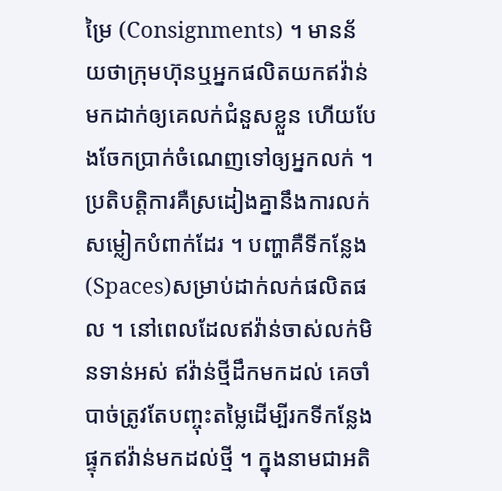ម្រៃ (Consignments) ។ មានន័យថាក្រុមហ៊ុនឬអ្នកផលិតយកឥវ៉ាន់មកដាក់ឲ្យគេលក់ជំនួសខ្លួន ហើយបែងចែកប្រាក់ចំណេញទៅឲ្យអ្នកលក់ ។ ប្រតិបត្តិការគឺស្រដៀងគ្នានឹងការលក់សម្លៀកបំពាក់ដែរ ។ បញ្ហាគឺទីកន្លែង(Spaces)សម្រាប់ដាក់លក់ផលិតផល ។ នៅពេលដែលឥវ៉ាន់ចាស់លក់មិនទាន់អស់ ឥវ៉ាន់ថ្មីដឹកមកដល់ គេចាំបាច់ត្រូវតែបញ្ចុះតម្លៃដើម្បីរកទីកន្លែងផ្ទុកឥវ៉ាន់មកដល់ថ្មី ។ ក្នុងនាមជាអតិ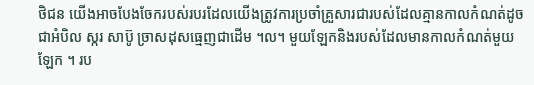ថិជន យើងអាចបែងចែករបស់របរដែលយើងត្រូវការប្រចាំគ្រួសារជារបស់ដែលគ្មានកាលកំណត់ដូចជាអំបិល ស្ករ សាប៊ូ ច្រាសដុសធ្មេញជាដើម ។ល។ មួយឡែកនិងរបស់ដែលមានកាលកំណត់មួយឡែក ។ រប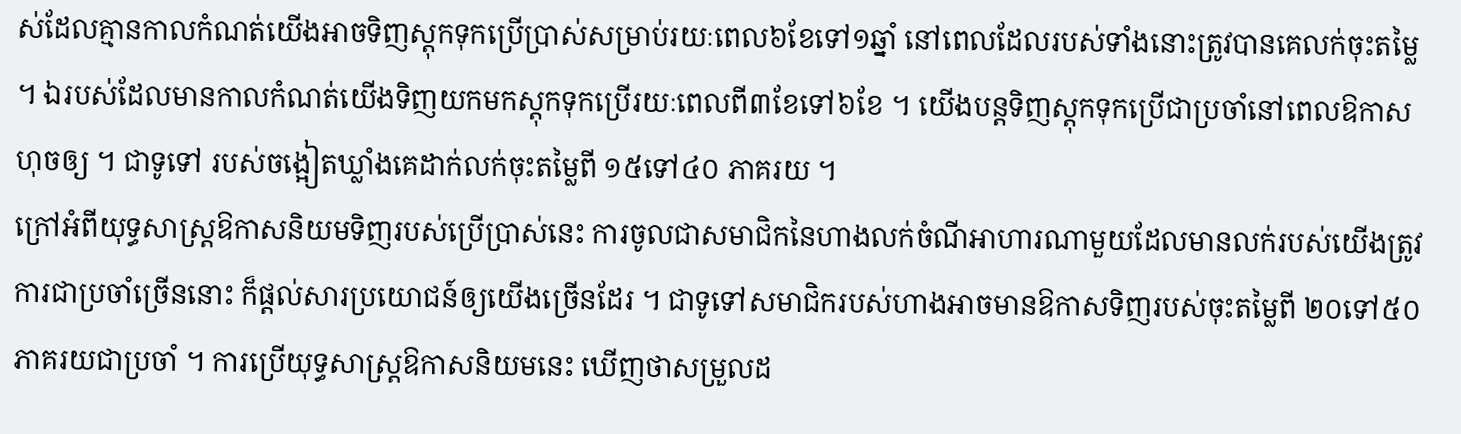ស់ដែលគ្មានកាលកំណត់យើងអាចទិញស្តុកទុកប្រើប្រាស់សម្រាប់រយៈពេល៦ខែទៅ១ឆ្នាំ នៅពេលដែលរបស់ទាំងនោះត្រូវបានគេលក់ចុះតម្លៃ ។ ឯរបស់ដែលមានកាលកំណត់យើងទិញយកមកស្តុកទុកប្រើរយៈពេលពី៣ខែទៅ៦ខែ ។ យើងបន្តទិញស្តុកទុកប្រើជាប្រចាំនៅពេលឱកាសហុចឲ្យ ។ ជាទូទៅ របស់ចង្អៀតឃ្លាំងគេដាក់លក់ចុះតម្លៃពី ១៥ទៅ៤០ ភាគរយ ។
ក្រៅអំពីយុទ្ធសាស្ត្រឱកាសនិយមទិញរបស់ប្រើប្រាស់នេះ ការចូលជាសមាជិកនៃហាងលក់ចំណីអាហារណាមួយដែលមានលក់របស់យើងត្រូវការជាប្រចាំច្រើននោះ ក៏ផ្តល់សារប្រយោជន៍ឲ្យយើងច្រើនដែរ ។ ជាទូទៅសមាជិករបស់ហាងអាចមានឱកាសទិញរបស់ចុះតម្លៃពី ២០ទៅ៥០ភាគរយជាប្រចាំ ។ ការប្រើយុទ្ធសាស្ត្រឱកាសនិយមនេះ ឃើញថាសម្រួលដ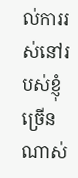ល់ការរស់នៅរបស់ខ្ញុំច្រើនណាស់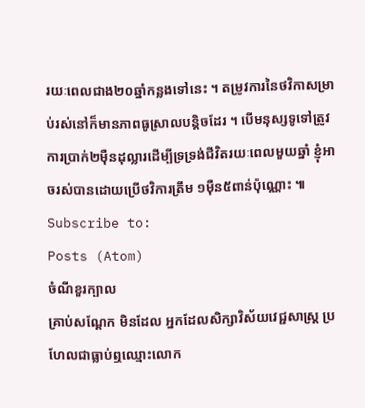រយៈពេលជាង២០ឆ្នាំកន្លងទៅនេះ ។ តម្រូវការនៃថវិកាសម្រាប់រស់នៅក៏មានភាពធូស្រាលបន្តិចដែរ ។ បើមនុស្សទូទៅត្រូវការប្រាក់២មុឺនដុល្លារដើម្បីទ្រទ្រង់ជីវិតរយៈពេលមួយឆ្នាំ ខ្ញុំអាចរស់បានដោយប្រើថវិការត្រឹម ១មុឺន៥ពាន់ប៉ុណ្ណោះ ៕
Subscribe to:
Posts (Atom)
ចំណីខួរក្បាល
គ្រាប់សណ្តែក មិនដែល អ្នកដែលសិក្សាវិស័យវេជ្ជសាស្ត្រ ប្រហែលជាធ្លាប់ឮឈ្មោះលោក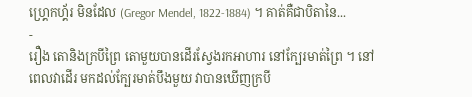ហ្គ្រេកហ្គ័រ មិនដែល (Gregor Mendel, 1822-1884) ។ គាត់គឺជាបិតានៃ...
-
រឿង តោនិងក្របីព្រៃ តោមួយបានដើរស្វែងរកអាហារ នៅក្បែរមាត់ព្រៃ ។ នៅពេលវាដើរ មកដល់ក្បែរមាត់បឹងមួយ វាបានឃើញក្របី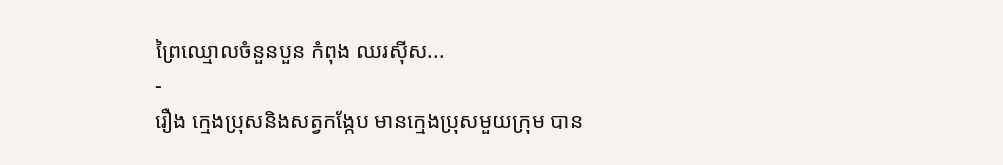ព្រៃឈ្មោលចំនួនបួន កំពុង ឈរស៊ីស...
-
រឿង ក្មេងប្រុសនិងសត្វកង្កែប មានក្មេងប្រុសមួយក្រុម បាន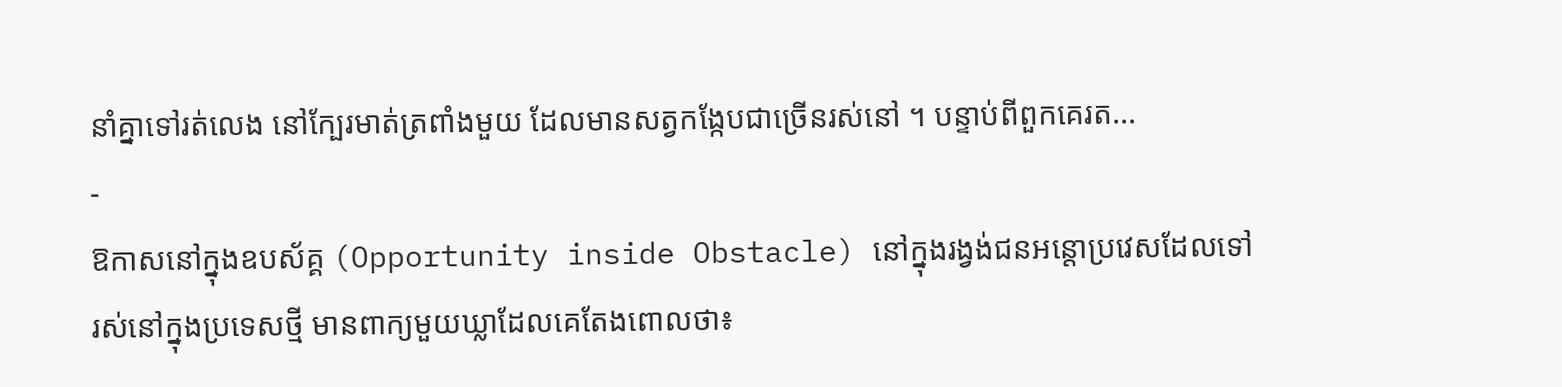នាំគ្នាទៅរត់លេង នៅក្បែរមាត់ត្រពាំងមួយ ដែលមានសត្វកង្កែបជាច្រើនរស់នៅ ។ បន្ទាប់ពីពួកគេរត...
-
ឱកាសនៅក្នុងឧបស័គ្គ (Opportunity inside Obstacle) នៅក្នុងរង្វង់ជនអន្តោប្រវេសដែលទៅរស់នៅក្នុងប្រទេសថ្មី មានពាក្យមួយឃ្លាដែលគេតែងពោលថា៖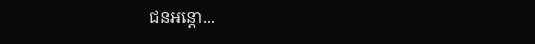ជនអន្តោ...